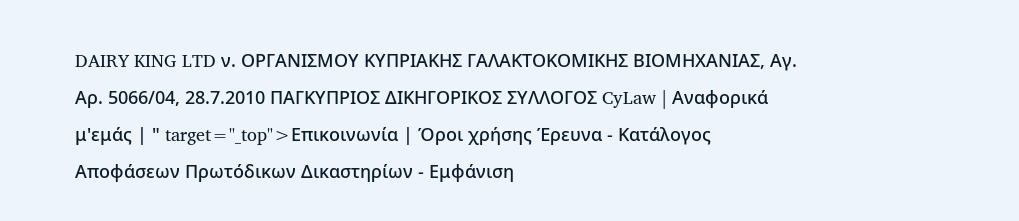DAIRY KING LTD ν. ΟΡΓΑΝΙΣΜΟΥ ΚΥΠΡΙΑΚΗΣ ΓΑΛΑΚΤΟΚΟΜΙΚΗΣ ΒΙΟΜΗΧΑΝΙΑΣ, Αγ. Αρ. 5066/04, 28.7.2010 ΠΑΓΚΥΠΡΙΟΣ ΔΙΚΗΓΟΡΙΚΟΣ ΣΥΛΛΟΓΟΣ CyLaw | Αναφορικά μ'εμάς | " target="_top">Επικοινωνία | Όροι χρήσης Έρευνα - Κατάλογος Αποφάσεων Πρωτόδικων Δικαστηρίων - Εμφάνιση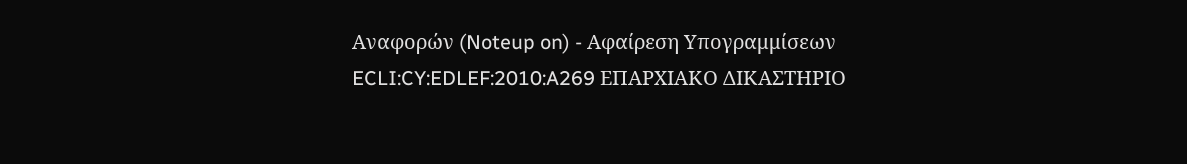Αναφορών (Noteup on) - Αφαίρεση Υπογραμμίσεων ECLI:CY:EDLEF:2010:A269 ΕΠΑΡΧΙΑΚΟ ΔΙΚΑΣΤΗΡΙΟ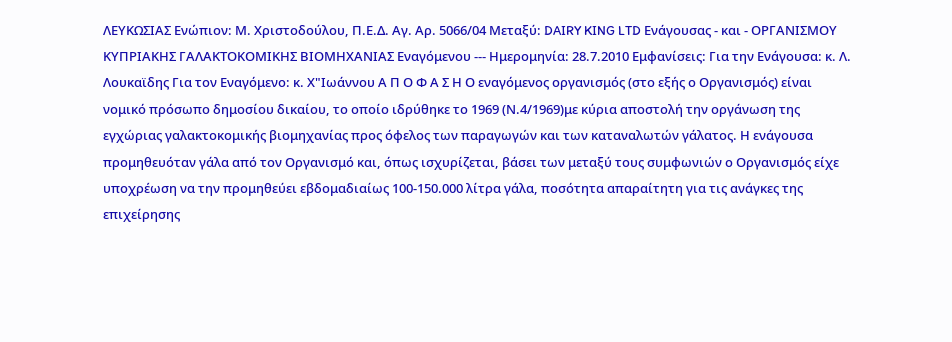ΛΕΥΚΩΣΙΑΣ Eνώπιον: Μ. Χριστοδούλου, Π.Ε.Δ. Αγ. Αρ. 5066/04 Μεταξύ: DAIRY KING LTD Ενάγουσας - και - ΟΡΓΑΝΙΣΜΟΥ ΚΥΠΡΙΑΚΗΣ ΓΑΛΑΚΤΟΚΟΜΙΚΗΣ ΒΙΟΜΗΧΑΝΙΑΣ Εναγόμενου --- Ημερομηνία: 28.7.2010 Εμφανίσεις: Για την Ενάγουσα: κ. Λ. Λουκαϊδης Για τον Εναγόμενο: κ. Χ"Ιωάννου Α Π Ο Φ Α Σ Η Ο εναγόμενος οργανισμός (στο εξής ο Οργανισμός) είναι νομικό πρόσωπο δημοσίου δικαίου, το οποίο ιδρύθηκε το 1969 (Ν.4/1969)με κύρια αποστολή την οργάνωση της εγχώριας γαλακτοκομικής βιομηχανίας προς όφελος των παραγωγών και των καταναλωτών γάλατος. Η ενάγουσα προμηθευόταν γάλα από τον Οργανισμό και, όπως ισχυρίζεται, βάσει των μεταξύ τους συμφωνιών ο Οργανισμός είχε υποχρέωση να την προμηθεύει εβδομαδιαίως 100-150.000 λίτρα γάλα, ποσότητα απαραίτητη για τις ανάγκες της επιχείρησης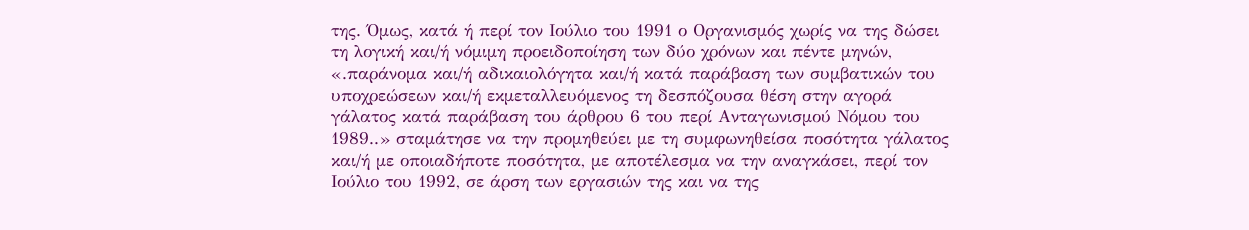της. Όμως, κατά ή περί τον Ιούλιο του 1991 ο Οργανισμός χωρίς να της δώσει τη λογική και/ή νόμιμη προειδοποίηση των δύο χρόνων και πέντε μηνών, «.παράνομα και/ή αδικαιολόγητα και/ή κατά παράβαση των συμβατικών του υποχρεώσεων και/ή εκμεταλλευόμενος τη δεσπόζουσα θέση στην αγορά γάλατος κατά παράβαση του άρθρου 6 του περί Ανταγωνισμού Νόμου του 1989..» σταμάτησε να την προμηθεύει με τη συμφωνηθείσα ποσότητα γάλατος και/ή με οποιαδήποτε ποσότητα, με αποτέλεσμα να την αναγκάσει, περί τον Ιούλιο του 1992, σε άρση των εργασιών της και να της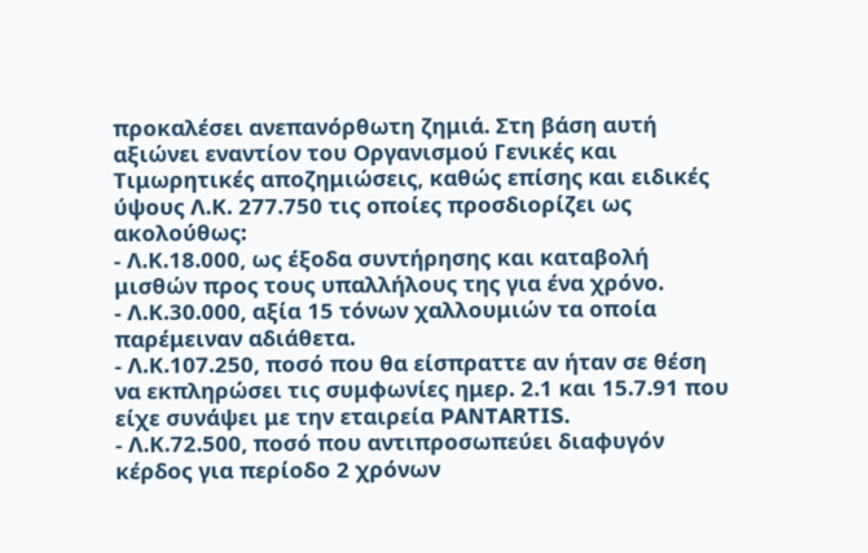προκαλέσει ανεπανόρθωτη ζημιά. Στη βάση αυτή αξιώνει εναντίον του Οργανισμού Γενικές και Τιμωρητικές αποζημιώσεις, καθώς επίσης και ειδικές ύψους Λ.Κ. 277.750 τις οποίες προσδιορίζει ως ακολούθως:
- Λ.Κ.18.000, ως έξοδα συντήρησης και καταβολή μισθών προς τους υπαλλήλους της για ένα χρόνο.
- Λ.Κ.30.000, αξία 15 τόνων χαλλουμιών τα οποία παρέμειναν αδιάθετα.
- Λ.Κ.107.250, ποσό που θα είσπραττε αν ήταν σε θέση να εκπληρώσει τις συμφωνίες ημερ. 2.1 και 15.7.91 που είχε συνάψει με την εταιρεία PANTARTIS.
- Λ.Κ.72.500, ποσό που αντιπροσωπεύει διαφυγόν κέρδος για περίοδο 2 χρόνων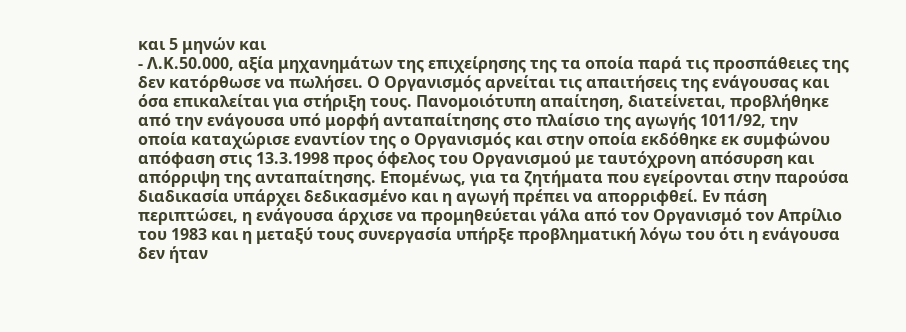και 5 μηνών και
- Λ.Κ.50.000, αξία μηχανημάτων της επιχείρησης της τα οποία παρά τις προσπάθειες της δεν κατόρθωσε να πωλήσει. Ο Οργανισμός αρνείται τις απαιτήσεις της ενάγουσας και όσα επικαλείται για στήριξη τους. Πανομοιότυπη απαίτηση, διατείνεται, προβλήθηκε από την ενάγουσα υπό μορφή ανταπαίτησης στο πλαίσιο της αγωγής 1011/92, την οποία καταχώρισε εναντίον της ο Οργανισμός και στην οποία εκδόθηκε εκ συμφώνου απόφαση στις 13.3.1998 προς όφελος του Οργανισμού με ταυτόχρονη απόσυρση και απόρριψη της ανταπαίτησης. Επομένως, για τα ζητήματα που εγείρονται στην παρούσα διαδικασία υπάρχει δεδικασμένο και η αγωγή πρέπει να απορριφθεί. Εν πάση περιπτώσει, η ενάγουσα άρχισε να προμηθεύεται γάλα από τον Οργανισμό τον Απρίλιο του 1983 και η μεταξύ τους συνεργασία υπήρξε προβληματική λόγω του ότι η ενάγουσα δεν ήταν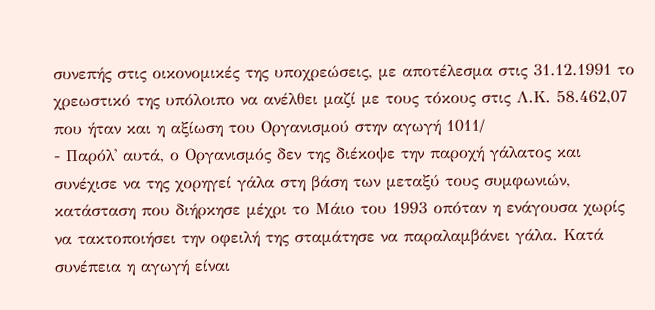συνεπής στις οικονομικές της υποχρεώσεις, με αποτέλεσμα στις 31.12.1991 το χρεωστικό της υπόλοιπο να ανέλθει μαζί με τους τόκους στις Λ.Κ. 58.462,07 που ήταν και η αξίωση του Οργανισμού στην αγωγή 1011/
- Παρόλ' αυτά, ο Οργανισμός δεν της διέκοψε την παροχή γάλατος και συνέχισε να της χορηγεί γάλα στη βάση των μεταξύ τους συμφωνιών, κατάσταση που διήρκησε μέχρι το Μάιο του 1993 οπόταν η ενάγουσα χωρίς να τακτοποιήσει την οφειλή της σταμάτησε να παραλαμβάνει γάλα. Κατά συνέπεια η αγωγή είναι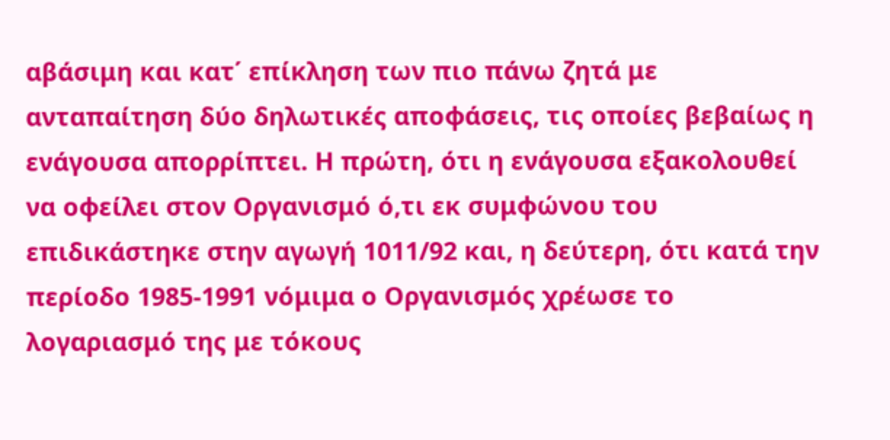αβάσιμη και κατ΄ επίκληση των πιο πάνω ζητά με ανταπαίτηση δύο δηλωτικές αποφάσεις, τις οποίες βεβαίως η ενάγουσα απορρίπτει. Η πρώτη, ότι η ενάγουσα εξακολουθεί να οφείλει στον Οργανισμό ό,τι εκ συμφώνου του επιδικάστηκε στην αγωγή 1011/92 και, η δεύτερη, ότι κατά την περίοδο 1985-1991 νόμιμα ο Οργανισμός χρέωσε το λογαριασμό της με τόκους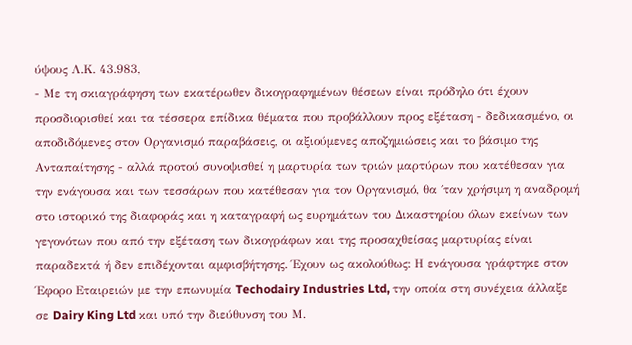ύψους Λ.Κ. 43.983,
- Με τη σκιαγράφηση των εκατέρωθεν δικογραφημένων θέσεων είναι πρόδηλο ότι έχουν προσδιορισθεί και τα τέσσερα επίδικα θέματα που προβάλλουν προς εξέταση - δεδικασμένο, οι αποδιδόμενες στον Οργανισμό παραβάσεις, οι αξιούμενες αποζημιώσεις και το βάσιμο της Ανταπαίτησης - αλλά προτού συνοψισθεί η μαρτυρία των τριών μαρτύρων που κατέθεσαν για την ενάγουσα και των τεσσάρων που κατέθεσαν για τον Οργανισμό, θα ΄ταν χρήσιμη η αναδρομή στο ιστορικό της διαφοράς και η καταγραφή ως ευρημάτων του Δικαστηρίου όλων εκείνων των γεγονότων που από την εξέταση των δικογράφων και της προσαχθείσας μαρτυρίας είναι παραδεκτά ή δεν επιδέχονται αμφισβήτησης. Έχουν ως ακολούθως: Η ενάγουσα γράφτηκε στον Έφορο Εταιρειών με την επωνυμία Techodairy Industries Ltd, την οποία στη συνέχεια άλλαξε σε Dairy King Ltd και υπό την διεύθυνση του Μ.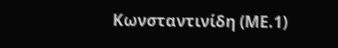Κωνσταντινίδη (ΜΕ.1)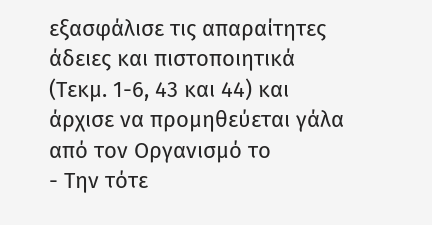εξασφάλισε τις απαραίτητες άδειες και πιστοποιητικά (Τεκμ. 1-6, 43 και 44) και άρχισε να προμηθεύεται γάλα από τον Οργανισμό το
- Την τότε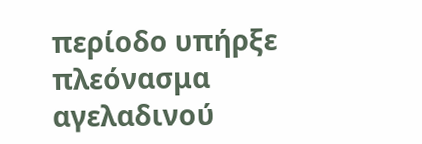περίοδο υπήρξε πλεόνασμα αγελαδινού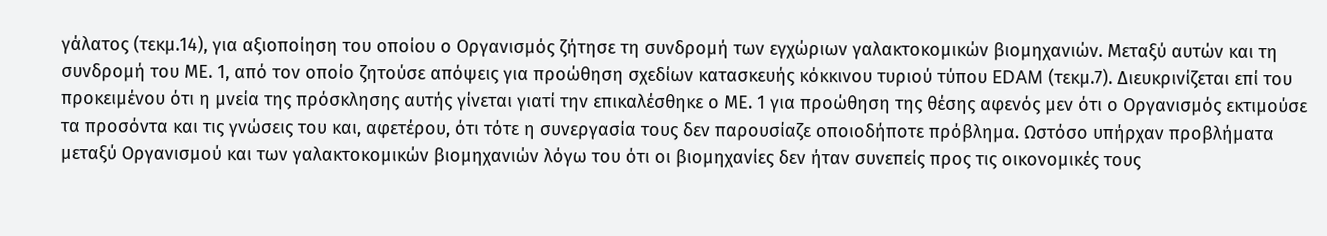γάλατος (τεκμ.14), για αξιοποίηση του οποίου ο Οργανισμός ζήτησε τη συνδρομή των εγχώριων γαλακτοκομικών βιομηχανιών. Μεταξύ αυτών και τη συνδρομή του ΜΕ. 1, από τον οποίο ζητούσε απόψεις για προώθηση σχεδίων κατασκευής κόκκινου τυριού τύπου EDAM (τεκμ.7). Διευκρινίζεται επί του προκειμένου ότι η μνεία της πρόσκλησης αυτής γίνεται γιατί την επικαλέσθηκε ο ΜΕ. 1 για προώθηση της θέσης αφενός μεν ότι ο Οργανισμός εκτιμούσε τα προσόντα και τις γνώσεις του και, αφετέρου, ότι τότε η συνεργασία τους δεν παρουσίαζε οποιοδήποτε πρόβλημα. Ωστόσο υπήρχαν προβλήματα μεταξύ Οργανισμού και των γαλακτοκομικών βιομηχανιών λόγω του ότι οι βιομηχανίες δεν ήταν συνεπείς προς τις οικονομικές τους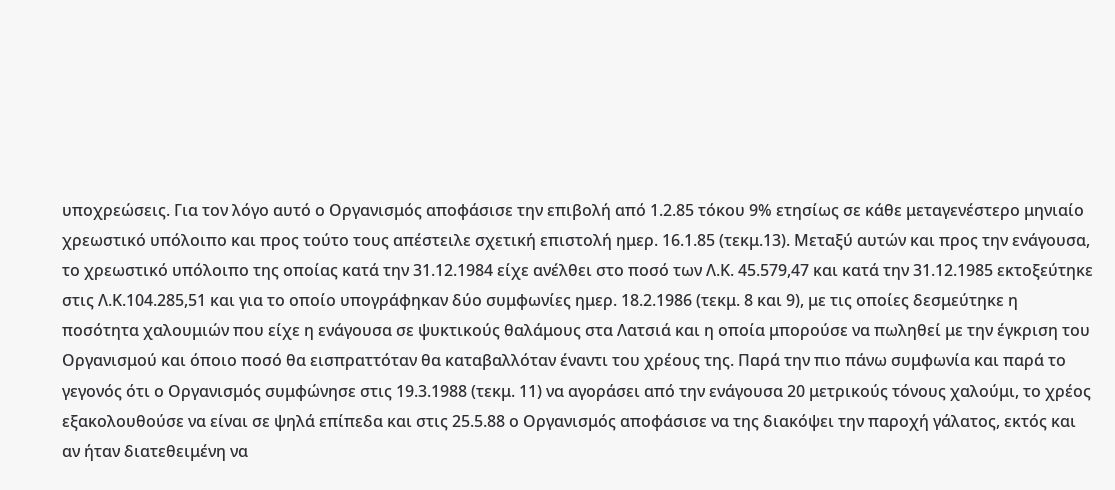υποχρεώσεις. Για τον λόγο αυτό ο Οργανισμός αποφάσισε την επιβολή από 1.2.85 τόκου 9% ετησίως σε κάθε μεταγενέστερο μηνιαίο χρεωστικό υπόλοιπο και προς τούτο τους απέστειλε σχετική επιστολή ημερ. 16.1.85 (τεκμ.13). Μεταξύ αυτών και προς την ενάγουσα, το χρεωστικό υπόλοιπο της οποίας κατά την 31.12.1984 είχε ανέλθει στο ποσό των Λ.Κ. 45.579,47 και κατά την 31.12.1985 εκτοξεύτηκε στις Λ.Κ.104.285,51 και για το οποίο υπογράφηκαν δύο συμφωνίες ημερ. 18.2.1986 (τεκμ. 8 και 9), με τις οποίες δεσμεύτηκε η ποσότητα χαλουμιών που είχε η ενάγουσα σε ψυκτικούς θαλάμους στα Λατσιά και η οποία μπορούσε να πωληθεί με την έγκριση του Οργανισμού και όποιο ποσό θα εισπραττόταν θα καταβαλλόταν έναντι του χρέους της. Παρά την πιο πάνω συμφωνία και παρά το γεγονός ότι ο Οργανισμός συμφώνησε στις 19.3.1988 (τεκμ. 11) να αγοράσει από την ενάγουσα 20 μετρικούς τόνους χαλούμι, το χρέος εξακολουθούσε να είναι σε ψηλά επίπεδα και στις 25.5.88 ο Οργανισμός αποφάσισε να της διακόψει την παροχή γάλατος, εκτός και αν ήταν διατεθειμένη να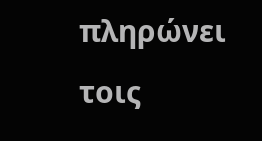πληρώνει τοις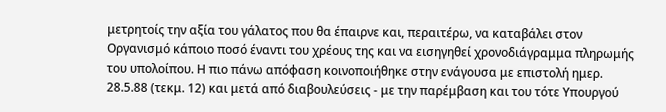μετρητοίς την αξία του γάλατος που θα έπαιρνε και, περαιτέρω, να καταβάλει στον Οργανισμό κάποιο ποσό έναντι του χρέους της και να εισηγηθεί χρονοδιάγραμμα πληρωμής του υπολοίπου. Η πιο πάνω απόφαση κοινοποιήθηκε στην ενάγουσα με επιστολή ημερ. 28.5.88 (τεκμ. 12) και μετά από διαβουλεύσεις - με την παρέμβαση και του τότε Υπουργού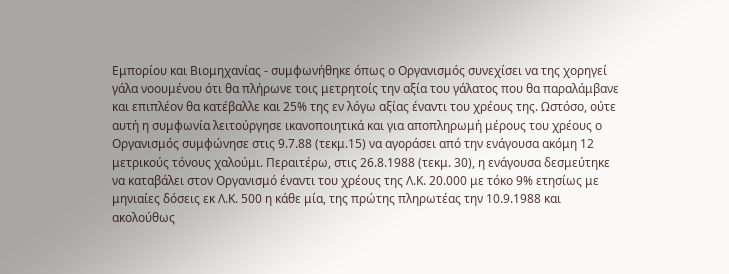Εμπορίου και Βιομηχανίας - συμφωνήθηκε όπως ο Οργανισμός συνεχίσει να της χορηγεί γάλα νοουμένου ότι θα πλήρωνε τοις μετρητοίς την αξία του γάλατος που θα παραλάμβανε και επιπλέον θα κατέβαλλε και 25% της εν λόγω αξίας έναντι του χρέους της. Ωστόσο, ούτε αυτή η συμφωνία λειτούργησε ικανοποιητικά και για αποπληρωμή μέρους του χρέους ο Οργανισμός συμφώνησε στις 9.7.88 (τεκμ.15) να αγοράσει από την ενάγουσα ακόμη 12 μετρικούς τόνους χαλούμι. Περαιτέρω, στις 26.8.1988 (τεκμ. 30), η ενάγουσα δεσμεύτηκε να καταβάλει στον Οργανισμό έναντι του χρέους της Λ.Κ. 20.000 με τόκο 9% ετησίως με μηνιαίες δόσεις εκ Λ.Κ. 500 η κάθε μία, της πρώτης πληρωτέας την 10.9.1988 και ακολούθως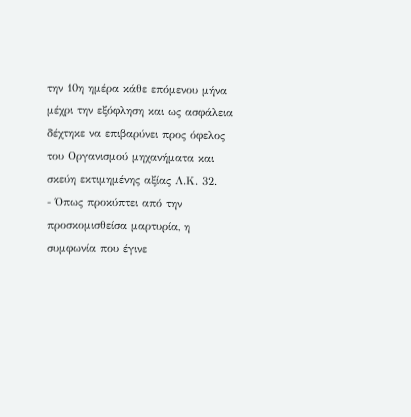την 10η ημέρα κάθε επόμενου μήνα μέχρι την εξόφληση και ως ασφάλεια δέχτηκε να επιβαρύνει προς όφελος του Οργανισμού μηχανήματα και σκεύη εκτιμημένης αξίας Λ.Κ. 32.
- Όπως προκύπτει από την προσκομισθείσα μαρτυρία, η συμφωνία που έγινε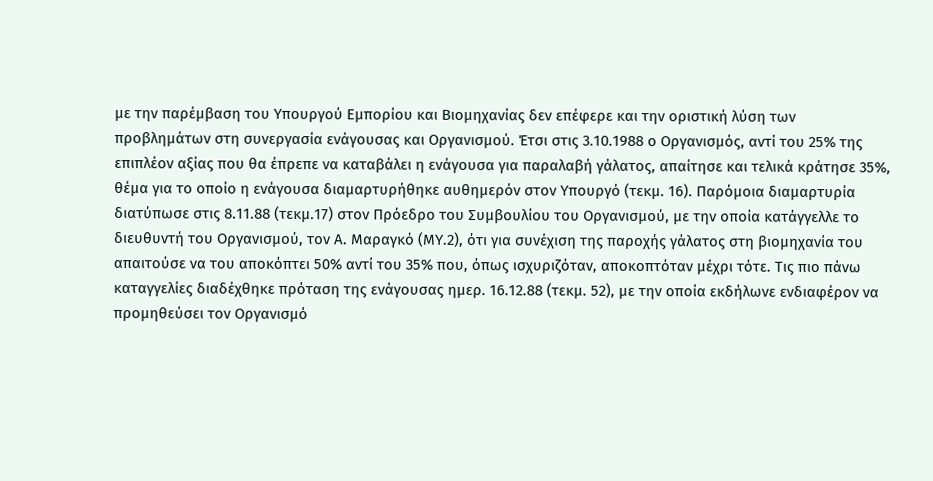με την παρέμβαση του Υπουργού Εμπορίου και Βιομηχανίας δεν επέφερε και την οριστική λύση των προβλημάτων στη συνεργασία ενάγουσας και Οργανισμού. Έτσι στις 3.10.1988 ο Οργανισμός, αντί του 25% της επιπλέον αξίας που θα έπρεπε να καταβάλει η ενάγουσα για παραλαβή γάλατος, απαίτησε και τελικά κράτησε 35%, θέμα για το οποίο η ενάγουσα διαμαρτυρήθηκε αυθημερόν στον Υπουργό (τεκμ. 16). Παρόμοια διαμαρτυρία διατύπωσε στις 8.11.88 (τεκμ.17) στον Πρόεδρο του Συμβουλίου του Οργανισμού, με την οποία κατάγγελλε το διευθυντή του Οργανισμού, τον Α. Μαραγκό (ΜΥ.2), ότι για συνέχιση της παροχής γάλατος στη βιομηχανία του απαιτούσε να του αποκόπτει 50% αντί του 35% που, όπως ισχυριζόταν, αποκοπτόταν μέχρι τότε. Τις πιο πάνω καταγγελίες διαδέχθηκε πρόταση της ενάγουσας ημερ. 16.12.88 (τεκμ. 52), με την οποία εκδήλωνε ενδιαφέρον να προμηθεύσει τον Οργανισμό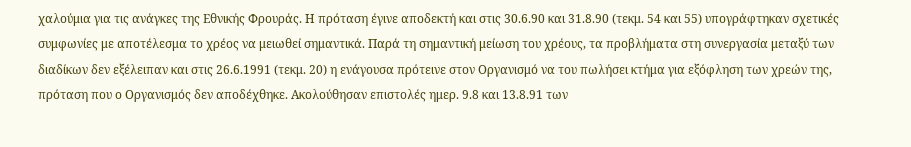χαλούμια για τις ανάγκες της Εθνικής Φρουράς. Η πρόταση έγινε αποδεκτή και στις 30.6.90 και 31.8.90 (τεκμ. 54 και 55) υπογράφτηκαν σχετικές συμφωνίες με αποτέλεσμα το χρέος να μειωθεί σημαντικά. Παρά τη σημαντική μείωση του χρέους, τα προβλήματα στη συνεργασία μεταξύ των διαδίκων δεν εξέλειπαν και στις 26.6.1991 (τεκμ. 20) η ενάγουσα πρότεινε στον Οργανισμό να του πωλήσει κτήμα για εξόφληση των χρεών της, πρόταση που ο Οργανισμός δεν αποδέχθηκε. Ακολούθησαν επιστολές ημερ. 9.8 και 13.8.91 των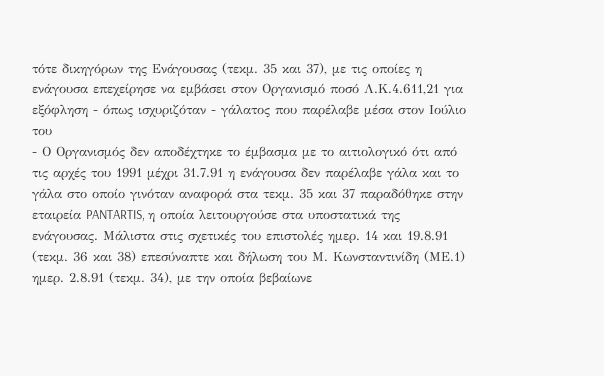τότε δικηγόρων της Ενάγουσας (τεκμ. 35 και 37), με τις οποίες η ενάγουσα επεχείρησε να εμβάσει στον Οργανισμό ποσό Λ.Κ.4.611,21 για εξόφληση - όπως ισχυριζόταν - γάλατος που παρέλαβε μέσα στον Ιούλιο του
- Ο Οργανισμός δεν αποδέχτηκε το έμβασμα με το αιτιολογικό ότι από τις αρχές του 1991 μέχρι 31.7.91 η ενάγουσα δεν παρέλαβε γάλα και το γάλα στο οποίο γινόταν αναφορά στα τεκμ. 35 και 37 παραδόθηκε στην εταιρεία PANTARTIS, η οποία λειτουργούσε στα υποστατικά της ενάγουσας. Μάλιστα στις σχετικές του επιστολές ημερ. 14 και 19.8.91 (τεκμ. 36 και 38) επεσύναπτε και δήλωση του Μ. Κωνσταντινίδη (ΜΕ.1) ημερ. 2.8.91 (τεκμ. 34), με την οποία βεβαίωνε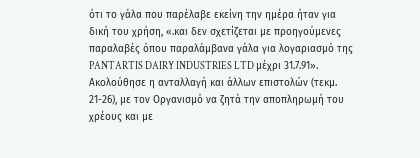ότι το γάλα που παρέλαβε εκείνη την ημέρα ήταν για δική του χρήση, «.και δεν σχετίζεται με προηγούμενες παραλαβές όπου παραλάμβανα γάλα για λογαριασμό της PANTARTIS DAIRY INDUSTRIES LTD μέχρι 31.7.91». Ακολούθησε η ανταλλαγή και άλλων επιστολών (τεκμ. 21-26), με τον Οργανισμό να ζητά την αποπληρωμή του χρέους και με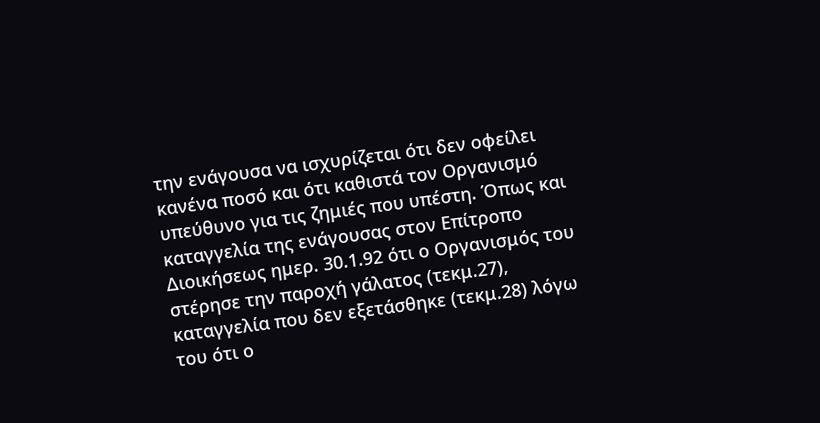την ενάγουσα να ισχυρίζεται ότι δεν οφείλει κανένα ποσό και ότι καθιστά τον Οργανισμό υπεύθυνο για τις ζημιές που υπέστη. Όπως και καταγγελία της ενάγουσας στον Επίτροπο Διοικήσεως ημερ. 30.1.92 ότι ο Οργανισμός του στέρησε την παροχή γάλατος (τεκμ.27), καταγγελία που δεν εξετάσθηκε (τεκμ.28) λόγω του ότι ο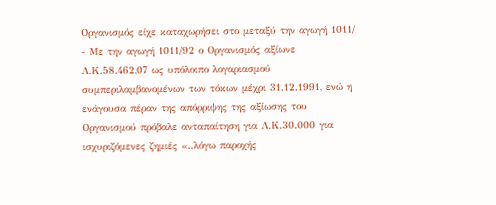Οργανισμός είχε καταχωρήσει στο μεταξύ την αγωγή 1011/
- Με την αγωγή 1011/92 ο Οργανισμός αξίωνε Λ.Κ.58.462,07 ως υπόλοιπο λογαριασμού συμπεριλαμβανομένων των τόκων μέχρι 31.12.1991, ενώ η ενάγουσα πέραν της απόρριψης της αξίωσης του Οργανισμού πρόβαλε ανταπαίτηση για Λ.Κ.30.000 για ισχυριζόμενες ζημιές «..λόγω παροχής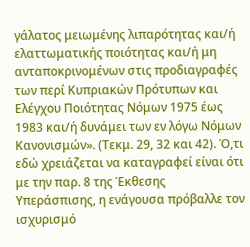γάλατος μειωμένης λιπαρότητας και/ή ελαττωματικής ποιότητας και/ή μη ανταποκρινομένων στις προδιαγραφές των περί Κυπριακών Πρότυπων και Ελέγχου Ποιότητας Νόμων 1975 έως 1983 και/ή δυνάμει των εν λόγω Νόμων Κανονισμών». (Τεκμ. 29, 32 και 42). Ό,τι εδώ χρειάζεται να καταγραφεί είναι ότι με την παρ. 8 της Έκθεσης Υπεράσπισης, η ενάγουσα πρόβαλλε τον ισχυρισμό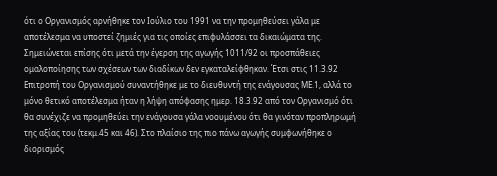ότι ο Οργανισμός αρνήθηκε τον Ιούλιο του 1991 να την προμηθεύσει γάλα με αποτέλεσμα να υποστεί ζημιές για τις οποίες επιφυλάσσει τα δικαιώματα της. Σημειώνεται επίσης ότι μετά την έγερση της αγωγής 1011/92 οι προσπάθειες ομαλοποίησης των σχέσεων των διαδίκων δεν εγκαταλείφθηκαν. Έτσι στις 11.3.92 Επιτροπή του Οργανισμού συναντήθηκε με το διευθυντή της ενάγουσας ΜΕ.1, αλλά το μόνο θετικό αποτέλεσμα ήταν η λήψη απόφασης ημερ. 18.3.92 από τον Οργανισμό ότι θα συνέχιζε να προμηθεύει την ενάγουσα γάλα νοουμένου ότι θα γινόταν προπληρωμή της αξίας του (τεκμ.45 και 46). Στο πλαίσιο της πιο πάνω αγωγής συμφωνήθηκε ο διορισμός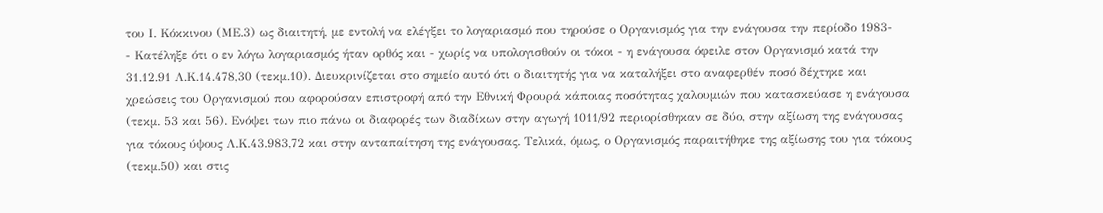του Ι. Κόκκινου (ΜΕ.3) ως διαιτητή, με εντολή να ελέγξει το λογαριασμό που τηρούσε ο Οργανισμός για την ενάγουσα την περίοδο 1983-
- Κατέληξε ότι ο εν λόγω λογαριασμός ήταν ορθός και - χωρίς να υπολογισθούν οι τόκοι - η ενάγουσα όφειλε στον Οργανισμό κατά την 31.12.91 Λ.Κ.14.478,30 (τεκμ.10). Διευκρινίζεται στο σημείο αυτό ότι ο διαιτητής για να καταλήξει στο αναφερθέν ποσό δέχτηκε και χρεώσεις του Οργανισμού που αφορούσαν επιστροφή από την Εθνική Φρουρά κάποιας ποσότητας χαλουμιών που κατασκεύασε η ενάγουσα (τεκμ. 53 και 56). Ενόψει των πιο πάνω οι διαφορές των διαδίκων στην αγωγή 1011/92 περιορίσθηκαν σε δύο, στην αξίωση της ενάγουσας για τόκους ύψους Λ.Κ.43.983,72 και στην ανταπαίτηση της ενάγουσας. Τελικά, όμως, ο Οργανισμός παραιτήθηκε της αξίωσης του για τόκους (τεκμ.50) και στις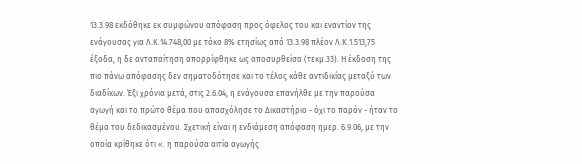13.3.98 εκδόθηκε εκ συμφώνου απόφαση προς όφελος του και εναντίον της ενάγουσας για Λ.Κ.14.748,00 με τόκο 8% ετησίως από 13.3.98 πλέον Λ.Κ.1.513,75 έξοδα, η δε ανταπαίτηση απορρίφθηκε ως αποσυρθείσα (τεκμ.33). Η έκδοση της πιο πάνω απόφασης δεν σηματοδότησε και το τέλος κάθε αντιδικίας μεταξύ των διαδίκων. Έξι χρόνια μετά, στις 2.6.04, η ενάγουσα επανήλθε με την παρούσα αγωγή και το πρώτο θέμα που απασχόλησε το Δικαστήριο - όχι το παρόν - ήταν το θέμα του δεδικασμένου. Σχετική είναι η ενδιάμεση απόφαση ημερ. 6.9.06, με την οποία κρίθηκε ότι «. η παρούσα αιτία αγωγής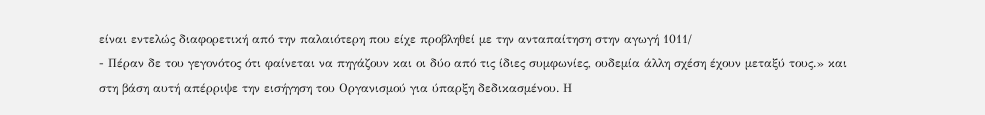είναι εντελώς διαφορετική από την παλαιότερη που είχε προβληθεί με την ανταπαίτηση στην αγωγή 1011/
- Πέραν δε του γεγονότος ότι φαίνεται να πηγάζουν και οι δύο από τις ίδιες συμφωνίες, ουδεμία άλλη σχέση έχουν μεταξύ τους.» και στη βάση αυτή απέρριψε την εισήγηση του Οργανισμού για ύπαρξη δεδικασμένου. Η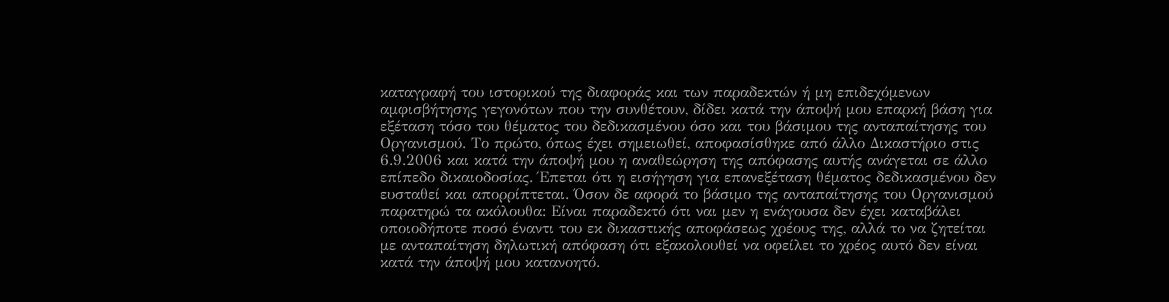καταγραφή του ιστορικού της διαφοράς και των παραδεκτών ή μη επιδεχόμενων αμφισβήτησης γεγονότων που την συνθέτουν, δίδει κατά την άποψή μου επαρκή βάση για εξέταση τόσο του θέματος του δεδικασμένου όσο και του βάσιμου της ανταπαίτησης του Οργανισμού. Το πρώτο, όπως έχει σημειωθεί, αποφασίσθηκε από άλλο Δικαστήριο στις 6.9.2006 και κατά την άποψή μου η αναθεώρηση της απόφασης αυτής ανάγεται σε άλλο επίπεδο δικαιοδοσίας. Έπεται ότι η εισήγηση για επανεξέταση θέματος δεδικασμένου δεν ευσταθεί και απορρίπτεται. Όσον δε αφορά το βάσιμο της ανταπαίτησης του Οργανισμού παρατηρώ τα ακόλουθα: Είναι παραδεκτό ότι ναι μεν η ενάγουσα δεν έχει καταβάλει οποιοδήποτε ποσό έναντι του εκ δικαστικής αποφάσεως χρέους της, αλλά το να ζητείται με ανταπαίτηση δηλωτική απόφαση ότι εξακολουθεί να οφείλει το χρέος αυτό δεν είναι κατά την άποψή μου κατανοητό.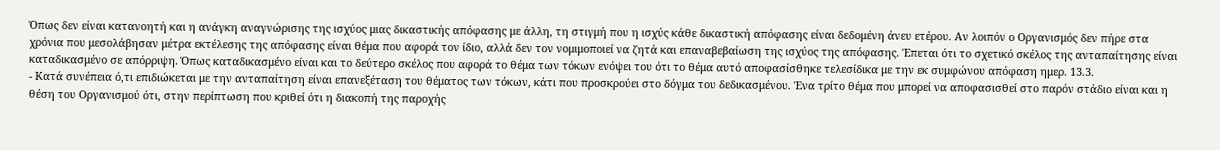Όπως δεν είναι κατανοητή και η ανάγκη αναγνώρισης της ισχύος μιας δικαστικής απόφασης με άλλη, τη στιγμή που η ισχύς κάθε δικαστική απόφασης είναι δεδομένη άνευ ετέρου. Αν λοιπόν ο Οργανισμός δεν πήρε στα χρόνια που μεσολάβησαν μέτρα εκτέλεσης της απόφασης είναι θέμα που αφορά τον ίδιο, αλλά δεν τον νομιμοποιεί να ζητά και επαναβεβαίωση της ισχύος της απόφασης. Έπεται ότι το σχετικό σκέλος της ανταπαίτησης είναι καταδικασμένο σε απόρριψη. Όπως καταδικασμένο είναι και το δεύτερο σκέλος που αφορά το θέμα των τόκων ενόψει του ότι το θέμα αυτό αποφασίσθηκε τελεσίδικα με την εκ συμφώνου απόφαση ημερ. 13.3.
- Κατά συνέπεια ό,τι επιδιώκεται με την ανταπαίτηση είναι επανεξέταση του θέματος των τόκων, κάτι που προσκρούει στο δόγμα του δεδικασμένου. Ένα τρίτο θέμα που μπορεί να αποφασισθεί στο παρόν στάδιο είναι και η θέση του Οργανισμού ότι, στην περίπτωση που κριθεί ότι η διακοπή της παροχής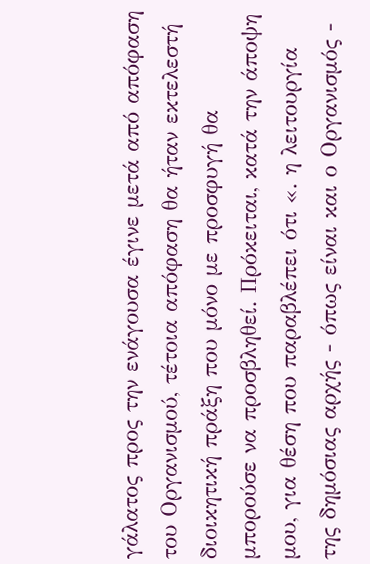γάλατος προς την ενάγουσα έγινε μετά από απόφαση του Οργανισμού, τέτοια απόφαση θα ήταν εκτελεστή διοικητική πράξη που μόνο με προσφυγή θα μπορούσε να προσβληθεί. Πρόκειται, κατά την άποψη μου, για θέση που παραβλέπει ότι «. η λειτουργία της δημόσιας αρχής - όπως είναι και ο Οργανισμός -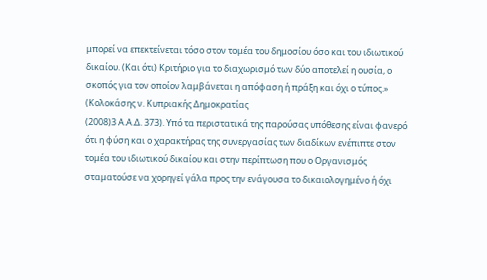μπορεί να επεκτείνεται τόσο στον τομέα του δημοσίου όσο και του ιδιωτικού δικαίου. (Και ότι) Κριτήριο για το διαχωρισμό των δύο αποτελεί η ουσία, ο σκοπός για τον οποίον λαμβάνεται η απόφαση ή πράξη και όχι ο τύπος.» (Κολοκάσης ν. Κυπριακής Δημοκρατίας
(2008)3 Α.Α.Δ. 373). Υπό τα περιστατικά της παρούσας υπόθεσης είναι φανερό ότι η φύση και ο χαρακτήρας της συνεργασίας των διαδίκων ενέπιπτε στον τομέα του ιδιωτικού δικαίου και στην περίπτωση που ο Οργανισμός σταματούσε να χορηγεί γάλα προς την ενάγουσα το δικαιολογημένο ή όχι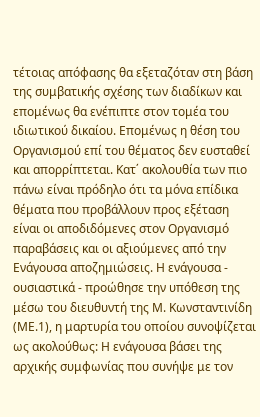τέτοιας απόφασης θα εξεταζόταν στη βάση της συμβατικής σχέσης των διαδίκων και επομένως θα ενέπιπτε στον τομέα του ιδιωτικού δικαίου. Επομένως η θέση του Οργανισμού επί του θέματος δεν ευσταθεί και απορρίπτεται. Κατ΄ ακολουθία των πιο πάνω είναι πρόδηλο ότι τα μόνα επίδικα θέματα που προβάλλουν προς εξέταση είναι οι αποδιδόμενες στον Οργανισμό παραβάσεις και οι αξιούμενες από την Ενάγουσα αποζημιώσεις. Η ενάγουσα - ουσιαστικά - προώθησε την υπόθεση της μέσω του διευθυντή της Μ. Κωνσταντινίδη (ΜΕ.1), η μαρτυρία του οποίου συνοψίζεται ως ακολούθως: Η ενάγουσα βάσει της αρχικής συμφωνίας που συνήψε με τον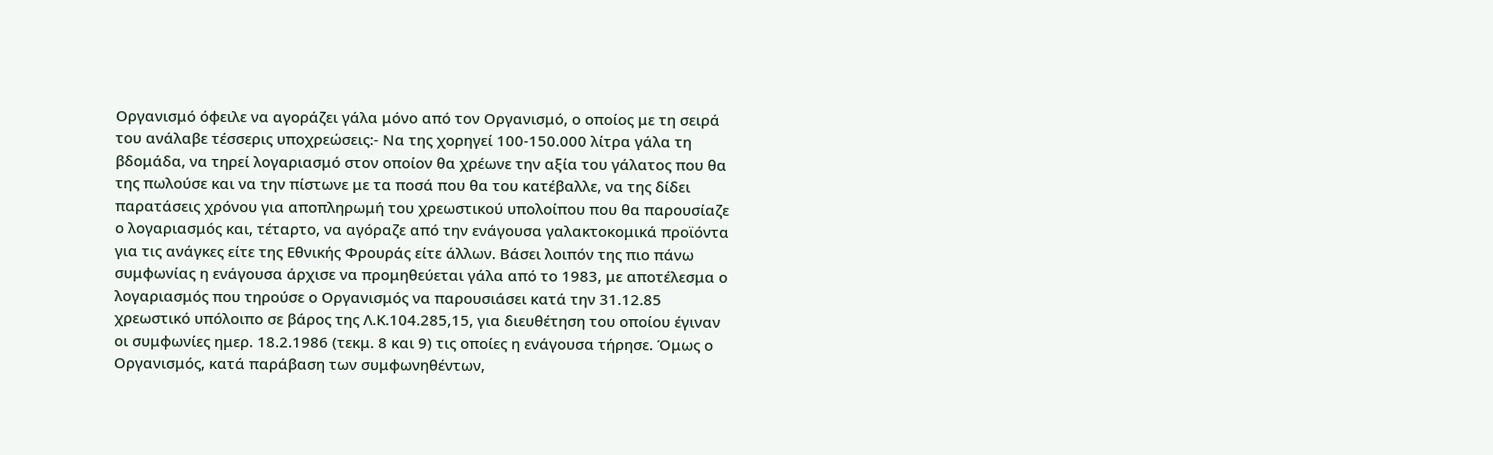Οργανισμό όφειλε να αγοράζει γάλα μόνο από τον Οργανισμό, ο οποίος με τη σειρά του ανάλαβε τέσσερις υποχρεώσεις:- Να της χορηγεί 100-150.000 λίτρα γάλα τη βδομάδα, να τηρεί λογαριασμό στον οποίον θα χρέωνε την αξία του γάλατος που θα της πωλούσε και να την πίστωνε με τα ποσά που θα του κατέβαλλε, να της δίδει παρατάσεις χρόνου για αποπληρωμή του χρεωστικού υπολοίπου που θα παρουσίαζε ο λογαριασμός και, τέταρτο, να αγόραζε από την ενάγουσα γαλακτοκομικά προϊόντα για τις ανάγκες είτε της Εθνικής Φρουράς είτε άλλων. Βάσει λοιπόν της πιο πάνω συμφωνίας η ενάγουσα άρχισε να προμηθεύεται γάλα από το 1983, με αποτέλεσμα ο λογαριασμός που τηρούσε ο Οργανισμός να παρουσιάσει κατά την 31.12.85 χρεωστικό υπόλοιπο σε βάρος της Λ.Κ.104.285,15, για διευθέτηση του οποίου έγιναν οι συμφωνίες ημερ. 18.2.1986 (τεκμ. 8 και 9) τις οποίες η ενάγουσα τήρησε. Όμως ο Οργανισμός, κατά παράβαση των συμφωνηθέντων,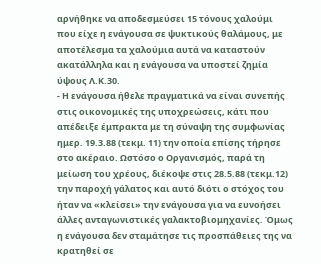αρνήθηκε να αποδεσμεύσει 15 τόνους χαλούμι που είχε η ενάγουσα σε ψυκτικούς θαλάμους, με αποτέλεσμα τα χαλούμια αυτά να καταστούν ακατάλληλα και η ενάγουσα να υποστεί ζημία ύψους Λ.Κ.30.
- Η ενάγουσα ήθελε πραγματικά να είναι συνεπής στις οικονομικές της υποχρεώσεις, κάτι που απέδειξε έμπρακτα με τη σύναψη της συμφωνίας ημερ. 19.3.88 (τεκμ. 11) την οποία επίσης τήρησε στο ακέραιο. Ωστόσο ο Οργανισμός, παρά τη μείωση του χρέους, διέκοψε στις 28.5.88 (τεκμ.12) την παροχή γάλατος και αυτό διότι ο στόχος του ήταν να «κλείσει» την ενάγουσα για να ευνοήσει άλλες ανταγωνιστικές γαλακτοβιομηχανίες. Όμως η ενάγουσα δεν σταμάτησε τις προσπάθειες της να κρατηθεί σε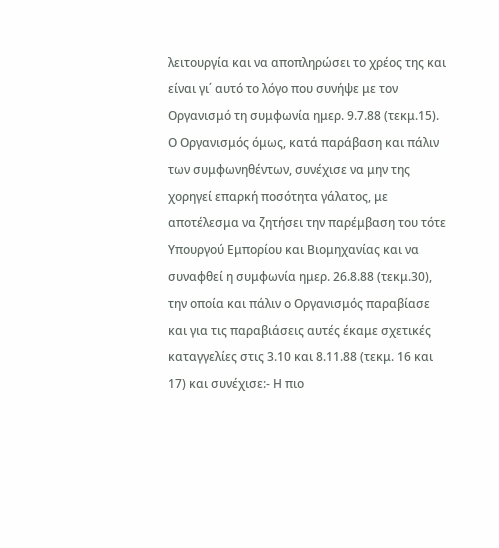λειτουργία και να αποπληρώσει το χρέος της και είναι γι΄ αυτό το λόγο που συνήψε με τον Οργανισμό τη συμφωνία ημερ. 9.7.88 (τεκμ.15). Ο Οργανισμός όμως, κατά παράβαση και πάλιν των συμφωνηθέντων, συνέχισε να μην της χορηγεί επαρκή ποσότητα γάλατος, με αποτέλεσμα να ζητήσει την παρέμβαση του τότε Υπουργού Εμπορίου και Βιομηχανίας και να συναφθεί η συμφωνία ημερ. 26.8.88 (τεκμ.30), την οποία και πάλιν ο Οργανισμός παραβίασε και για τις παραβιάσεις αυτές έκαμε σχετικές καταγγελίες στις 3.10 και 8.11.88 (τεκμ. 16 και 17) και συνέχισε:- Η πιο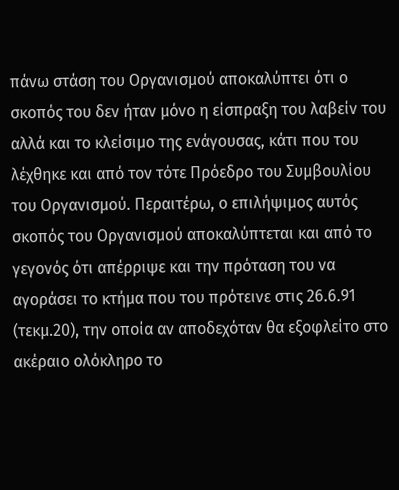πάνω στάση του Οργανισμού αποκαλύπτει ότι ο σκοπός του δεν ήταν μόνο η είσπραξη του λαβείν του αλλά και το κλείσιμο της ενάγουσας, κάτι που του λέχθηκε και από τον τότε Πρόεδρο του Συμβουλίου του Οργανισμού. Περαιτέρω, ο επιλήψιμος αυτός σκοπός του Οργανισμού αποκαλύπτεται και από το γεγονός ότι απέρριψε και την πρόταση του να αγοράσει το κτήμα που του πρότεινε στις 26.6.91 (τεκμ.20), την οποία αν αποδεχόταν θα εξοφλείτο στο ακέραιο ολόκληρο το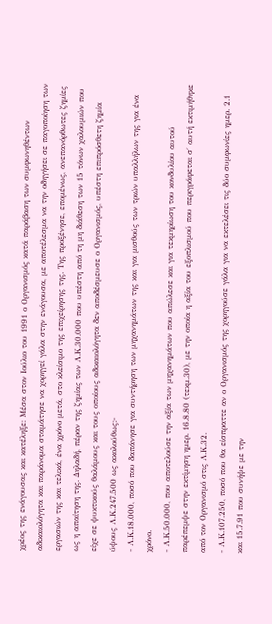χρέος της ενάγουσας και κατέληξε: Μέσα στον Ιούλιο του 1991 ο Οργανισμός κατά παράβαση των συμφωνηθέντων αδικαιολόγητα και παράνομα σταμάτησε να χορηγεί γάλα στην ενάγουσα, με αποτέλεσμα να την οδηγήσει σε παγοποίηση των εργασιών της και τελικά, ένα χρόνο μετά, στο κλείσιμο της επιχείρησης της. Της προξένησε, επομένως, ανεπανόρθωτες ζημίες ως η απαίτηση της. Δηλαδή, πέραν της ζημίας των Λ.Κ.30.000 που υπέστη από τη μη διάθεση των 15 τόνων χαλουμιών που είχε σε ψυκτικούς θαλάμους και τους οποίους αδικαιολόγητα δεν αποδέσμευσε ο Οργανισμός, υπέστη επιπρόσθετη ζημία ύψους Λ.Κ.247.500 ως ακολούθως:-
- Λ.Κ.18.000, ποσό που δαπάνησε για συντήρηση των μηχανημάτων της και για μισθούς των τριών υπαλλήλων της για ένα χρόνο.
- Λ.Κ.50.000, που αποτελούσε την αξία των μηχανημάτων που απώλεσε και για τεκμηρίωση του κονδυλίου αυτού παρέπεμψε στην εκτίμηση ημερ. 16.8.80 (τεκμ.30), με την οποία η αξία του εξοπλισμού που περιγράφεται σ΄ αυτή εκτιμήθηκε από τον Οργανισμό στις Λ.Κ.32.
- Λ.Κ.107.250, ποσό που θα είσπραττε αν ο Οργανισμός της χορηγούσε γάλα για να εκτελέσει τις δύο συμφωνίες ημερ. 2.1 και 15.7.91 που συνήψε με την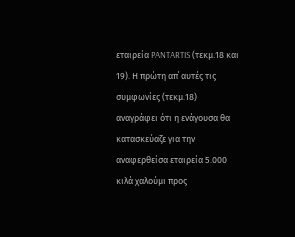εταιρεία PANTARTIS (τεκμ.18 και 19). Η πρώτη απ΄ αυτές τις συμφωνίες (τεκμ.18) αναγράφει ότι η ενάγουσα θα κατασκεύαζε για την αναφερθείσα εταιρεία 5.000 κιλά χαλούμι προς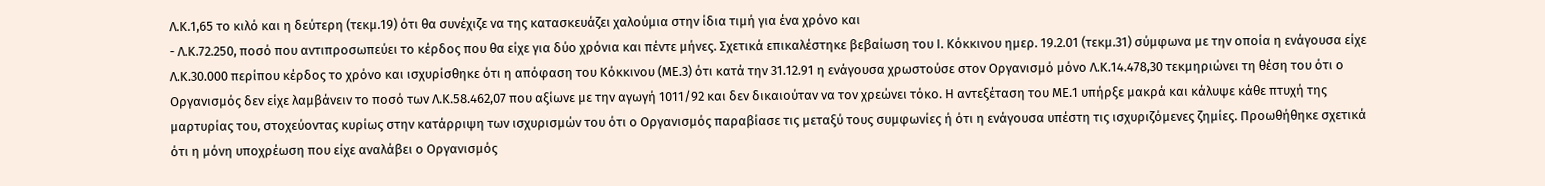Λ.Κ.1,65 το κιλό και η δεύτερη (τεκμ.19) ότι θα συνέχιζε να της κατασκευάζει χαλούμια στην ίδια τιμή για ένα χρόνο και
- Λ.Κ.72.250, ποσό που αντιπροσωπεύει το κέρδος που θα είχε για δύο χρόνια και πέντε μήνες. Σχετικά επικαλέστηκε βεβαίωση του Ι. Κόκκινου ημερ. 19.2.01 (τεκμ.31) σύμφωνα με την οποία η ενάγουσα είχε Λ.Κ.30.000 περίπου κέρδος το χρόνο και ισχυρίσθηκε ότι η απόφαση του Κόκκινου (ΜΕ.3) ότι κατά την 31.12.91 η ενάγουσα χρωστούσε στον Οργανισμό μόνο Λ.Κ.14.478,30 τεκμηριώνει τη θέση του ότι ο Οργανισμός δεν είχε λαμβάνειν το ποσό των Λ.Κ.58.462,07 που αξίωνε με την αγωγή 1011/92 και δεν δικαιούταν να τον χρεώνει τόκο. Η αντεξέταση του ΜΕ.1 υπήρξε μακρά και κάλυψε κάθε πτυχή της μαρτυρίας του, στοχεύοντας κυρίως στην κατάρριψη των ισχυρισμών του ότι ο Οργανισμός παραβίασε τις μεταξύ τους συμφωνίες ή ότι η ενάγουσα υπέστη τις ισχυριζόμενες ζημίες. Προωθήθηκε σχετικά ότι η μόνη υποχρέωση που είχε αναλάβει ο Οργανισμός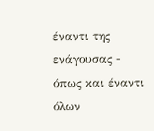έναντι της ενάγουσας - όπως και έναντι όλων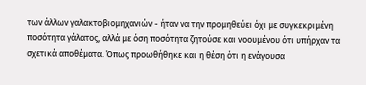των άλλων γαλακτοβιομηχανιών - ήταν να την προμηθεύει όχι με συγκεκριμένη ποσότητα γάλατος, αλλά με όση ποσότητα ζητούσε και νοουμένου ότι υπήρχαν τα σχετικά αποθέματα. Όπως προωθήθηκε και η θέση ότι η ενάγουσα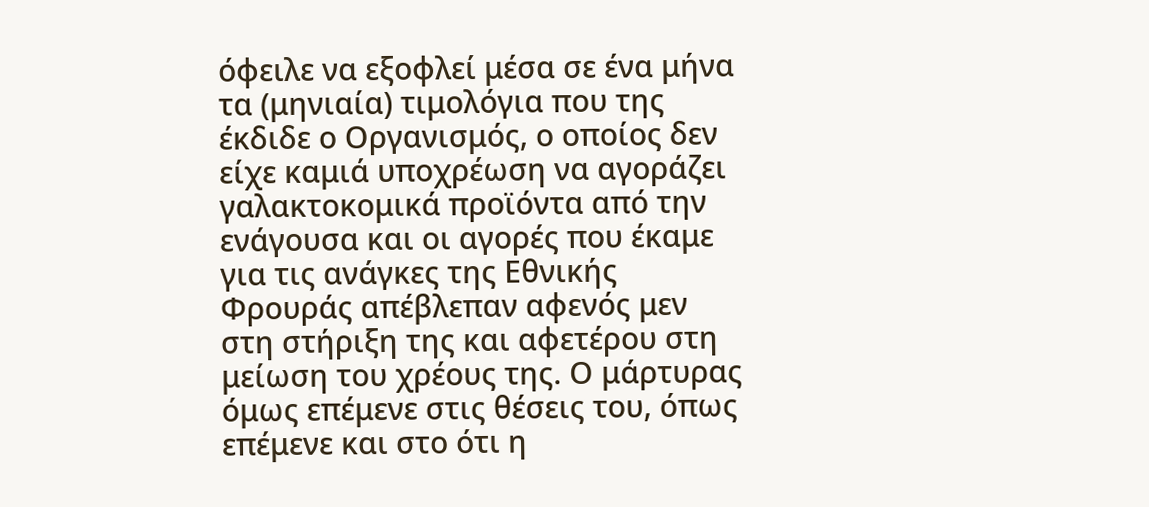όφειλε να εξοφλεί μέσα σε ένα μήνα τα (μηνιαία) τιμολόγια που της έκδιδε ο Οργανισμός, ο οποίος δεν είχε καμιά υποχρέωση να αγοράζει γαλακτοκομικά προϊόντα από την ενάγουσα και οι αγορές που έκαμε για τις ανάγκες της Εθνικής Φρουράς απέβλεπαν αφενός μεν στη στήριξη της και αφετέρου στη μείωση του χρέους της. Ο μάρτυρας όμως επέμενε στις θέσεις του, όπως επέμενε και στο ότι η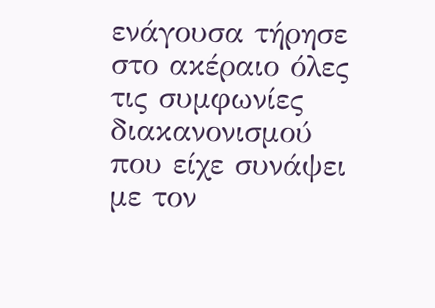ενάγουσα τήρησε στο ακέραιο όλες τις συμφωνίες διακανονισμού που είχε συνάψει με τον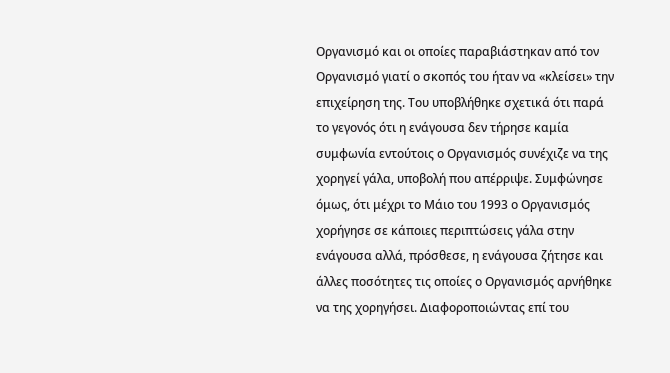Οργανισμό και οι οποίες παραβιάστηκαν από τον Οργανισμό γιατί ο σκοπός του ήταν να «κλείσει» την επιχείρηση της. Του υποβλήθηκε σχετικά ότι παρά το γεγονός ότι η ενάγουσα δεν τήρησε καμία συμφωνία εντούτοις ο Οργανισμός συνέχιζε να της χορηγεί γάλα, υποβολή που απέρριψε. Συμφώνησε όμως, ότι μέχρι το Μάιο του 1993 ο Οργανισμός χορήγησε σε κάποιες περιπτώσεις γάλα στην ενάγουσα αλλά, πρόσθεσε, η ενάγουσα ζήτησε και άλλες ποσότητες τις οποίες ο Οργανισμός αρνήθηκε να της χορηγήσει. Διαφοροποιώντας επί του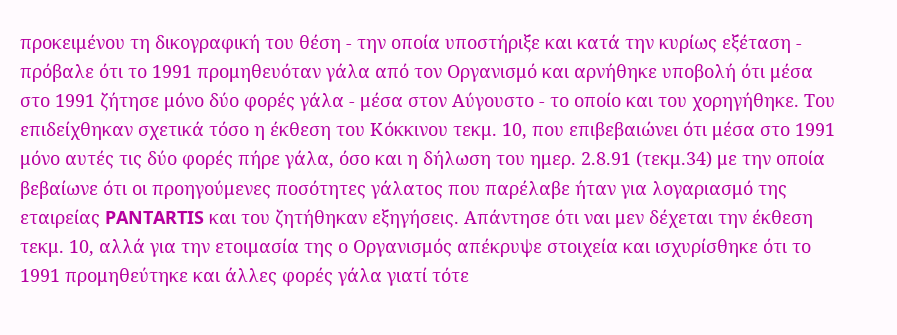προκειμένου τη δικογραφική του θέση - την οποία υποστήριξε και κατά την κυρίως εξέταση - πρόβαλε ότι το 1991 προμηθευόταν γάλα από τον Οργανισμό και αρνήθηκε υποβολή ότι μέσα στο 1991 ζήτησε μόνο δύο φορές γάλα - μέσα στον Αύγουστο - το οποίο και του χορηγήθηκε. Του επιδείχθηκαν σχετικά τόσο η έκθεση του Κόκκινου τεκμ. 10, που επιβεβαιώνει ότι μέσα στο 1991 μόνο αυτές τις δύο φορές πήρε γάλα, όσο και η δήλωση του ημερ. 2.8.91 (τεκμ.34) με την οποία βεβαίωνε ότι οι προηγούμενες ποσότητες γάλατος που παρέλαβε ήταν για λογαριασμό της εταιρείας PANTARTIS και του ζητήθηκαν εξηγήσεις. Απάντησε ότι ναι μεν δέχεται την έκθεση τεκμ. 10, αλλά για την ετοιμασία της ο Οργανισμός απέκρυψε στοιχεία και ισχυρίσθηκε ότι το 1991 προμηθεύτηκε και άλλες φορές γάλα γιατί τότε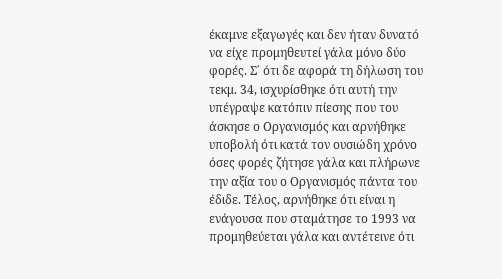έκαμνε εξαγωγές και δεν ήταν δυνατό να είχε προμηθευτεί γάλα μόνο δύο φορές. Σ΄ ότι δε αφορά τη δήλωση του τεκμ. 34, ισχυρίσθηκε ότι αυτή την υπέγραψε κατόπιν πίεσης που του άσκησε ο Οργανισμός και αρνήθηκε υποβολή ότι κατά τον ουσιώδη χρόνο όσες φορές ζήτησε γάλα και πλήρωνε την αξία του ο Οργανισμός πάντα του έδιδε. Τέλος, αρνήθηκε ότι είναι η ενάγουσα που σταμάτησε το 1993 να προμηθεύεται γάλα και αντέτεινε ότι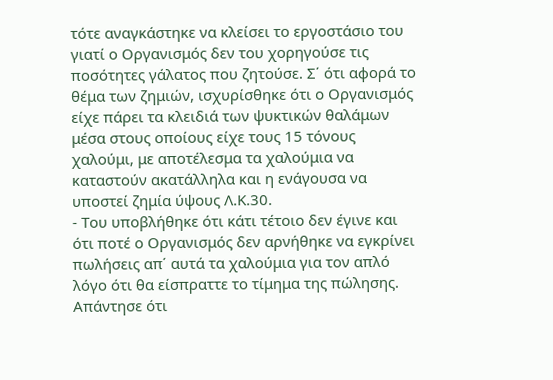τότε αναγκάστηκε να κλείσει το εργοστάσιο του γιατί ο Οργανισμός δεν του χορηγούσε τις ποσότητες γάλατος που ζητούσε. Σ΄ ότι αφορά το θέμα των ζημιών, ισχυρίσθηκε ότι ο Οργανισμός είχε πάρει τα κλειδιά των ψυκτικών θαλάμων μέσα στους οποίους είχε τους 15 τόνους χαλούμι, με αποτέλεσμα τα χαλούμια να καταστούν ακατάλληλα και η ενάγουσα να υποστεί ζημία ύψους Λ.Κ.30.
- Του υποβλήθηκε ότι κάτι τέτοιο δεν έγινε και ότι ποτέ ο Οργανισμός δεν αρνήθηκε να εγκρίνει πωλήσεις απ΄ αυτά τα χαλούμια για τον απλό λόγο ότι θα είσπραττε το τίμημα της πώλησης. Απάντησε ότι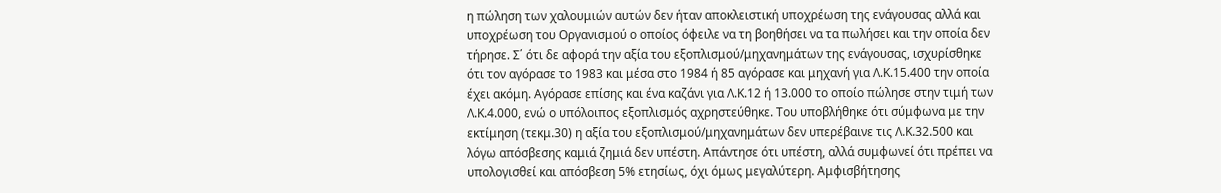η πώληση των χαλουμιών αυτών δεν ήταν αποκλειστική υποχρέωση της ενάγουσας αλλά και υποχρέωση του Οργανισμού ο οποίος όφειλε να τη βοηθήσει να τα πωλήσει και την οποία δεν τήρησε. Σ΄ ότι δε αφορά την αξία του εξοπλισμού/μηχανημάτων της ενάγουσας, ισχυρίσθηκε ότι τον αγόρασε το 1983 και μέσα στο 1984 ή 85 αγόρασε και μηχανή για Λ.Κ.15.400 την οποία έχει ακόμη. Αγόρασε επίσης και ένα καζάνι για Λ.Κ.12 ή 13.000 το οποίο πώλησε στην τιμή των Λ.Κ.4.000, ενώ ο υπόλοιπος εξοπλισμός αχρηστεύθηκε. Του υποβλήθηκε ότι σύμφωνα με την εκτίμηση (τεκμ.30) η αξία του εξοπλισμού/μηχανημάτων δεν υπερέβαινε τις Λ.Κ.32.500 και λόγω απόσβεσης καμιά ζημιά δεν υπέστη. Απάντησε ότι υπέστη, αλλά συμφωνεί ότι πρέπει να υπολογισθεί και απόσβεση 5% ετησίως, όχι όμως μεγαλύτερη. Αμφισβήτησης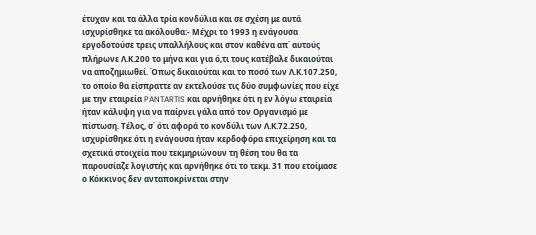έτυχαν και τα άλλα τρία κονδύλια και σε σχέση με αυτά ισχυρίσθηκε τα ακόλουθα:- Μέχρι το 1993 η ενάγουσα εργοδοτούσε τρεις υπαλλήλους και στον καθένα απ΄ αυτούς πλήρωνε Λ.Κ.200 το μήνα και για ό,τι τους κατέβαλε δικαιούται να αποζημιωθεί. Όπως δικαιούται και το ποσό των Λ.Κ.107.250, το οποίο θα είσπραττε αν εκτελούσε τις δύο συμφωνίες που είχε με την εταιρεία PANTARTIS και αρνήθηκε ότι η εν λόγω εταιρεία ήταν κάλυψη για να παίρνει γάλα από τον Οργανισμό με πίστωση. Τέλος, σ΄ ότι αφορά το κονδύλι των Λ.Κ.72.250, ισχυρίσθηκε ότι η ενάγουσα ήταν κερδοφόρα επιχείρηση και τα σχετικά στοιχεία που τεκμηριώνουν τη θέση του θα τα παρουσίαζε λογιστής και αρνήθηκε ότι το τεκμ. 31 που ετοίμασε ο Κόκκινος δεν ανταποκρίνεται στην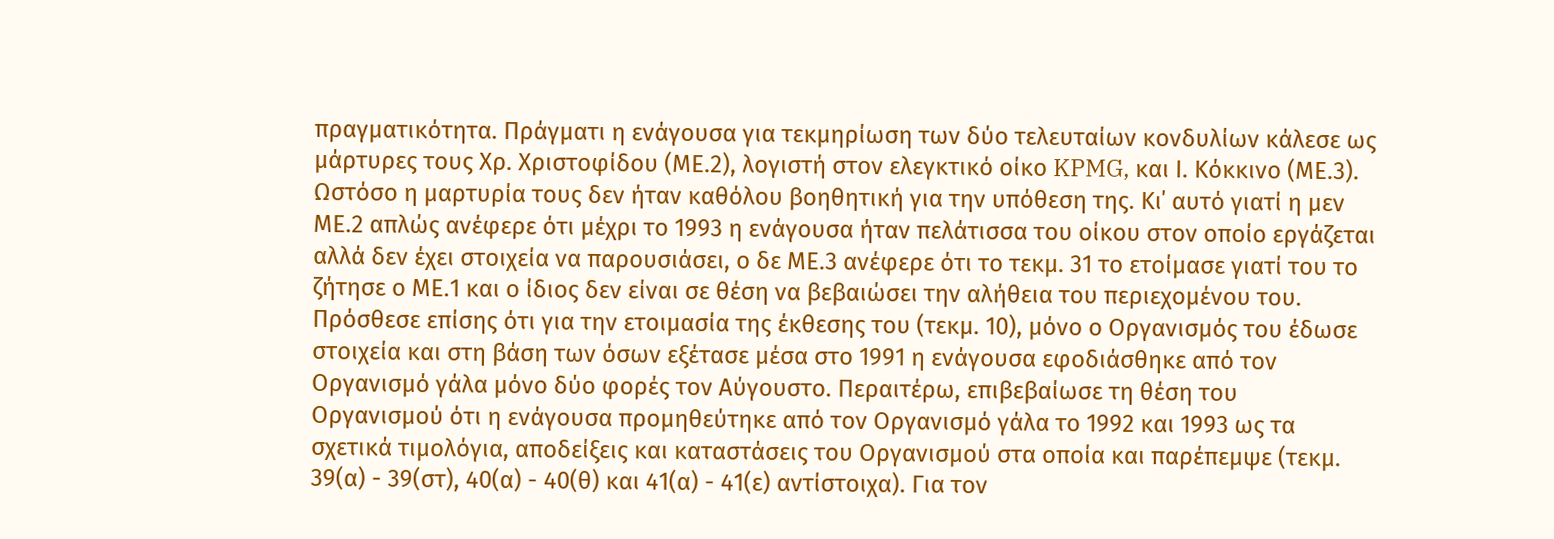πραγματικότητα. Πράγματι η ενάγουσα για τεκμηρίωση των δύο τελευταίων κονδυλίων κάλεσε ως μάρτυρες τους Χρ. Χριστοφίδου (ΜΕ.2), λογιστή στον ελεγκτικό οίκο KPMG, και Ι. Κόκκινο (ΜΕ.3). Ωστόσο η μαρτυρία τους δεν ήταν καθόλου βοηθητική για την υπόθεση της. Κι΄ αυτό γιατί η μεν ΜΕ.2 απλώς ανέφερε ότι μέχρι το 1993 η ενάγουσα ήταν πελάτισσα του οίκου στον οποίο εργάζεται αλλά δεν έχει στοιχεία να παρουσιάσει, ο δε ΜΕ.3 ανέφερε ότι το τεκμ. 31 το ετοίμασε γιατί του το ζήτησε ο ΜΕ.1 και ο ίδιος δεν είναι σε θέση να βεβαιώσει την αλήθεια του περιεχομένου του. Πρόσθεσε επίσης ότι για την ετοιμασία της έκθεσης του (τεκμ. 10), μόνο ο Οργανισμός του έδωσε στοιχεία και στη βάση των όσων εξέτασε μέσα στο 1991 η ενάγουσα εφοδιάσθηκε από τον Οργανισμό γάλα μόνο δύο φορές τον Αύγουστο. Περαιτέρω, επιβεβαίωσε τη θέση του Οργανισμού ότι η ενάγουσα προμηθεύτηκε από τον Οργανισμό γάλα το 1992 και 1993 ως τα σχετικά τιμολόγια, αποδείξεις και καταστάσεις του Οργανισμού στα οποία και παρέπεμψε (τεκμ. 39(α) - 39(στ), 40(α) - 40(θ) και 41(α) - 41(ε) αντίστοιχα). Για τον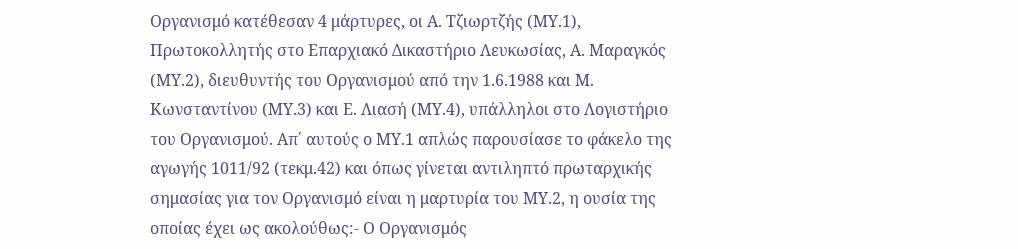Οργανισμό κατέθεσαν 4 μάρτυρες, οι Α. Τζιωρτζής (ΜΥ.1), Πρωτοκολλητής στο Επαρχιακό Δικαστήριο Λευκωσίας, Α. Μαραγκός (ΜΥ.2), διευθυντής του Οργανισμού από την 1.6.1988 και Μ. Κωνσταντίνου (ΜΥ.3) και Ε. Λιασή (ΜΥ.4), υπάλληλοι στο Λογιστήριο του Οργανισμού. Απ΄ αυτούς ο ΜΥ.1 απλώς παρουσίασε το φάκελο της αγωγής 1011/92 (τεκμ.42) και όπως γίνεται αντιληπτό πρωταρχικής σημασίας για τον Οργανισμό είναι η μαρτυρία του ΜΥ.2, η ουσία της οποίας έχει ως ακολούθως:- Ο Οργανισμός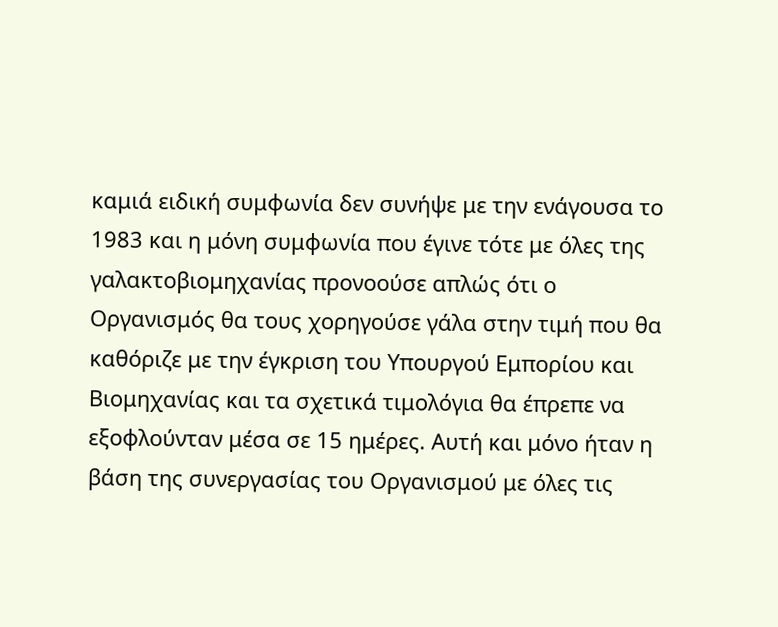καμιά ειδική συμφωνία δεν συνήψε με την ενάγουσα το 1983 και η μόνη συμφωνία που έγινε τότε με όλες της γαλακτοβιομηχανίας προνοούσε απλώς ότι ο Οργανισμός θα τους χορηγούσε γάλα στην τιμή που θα καθόριζε με την έγκριση του Υπουργού Εμπορίου και Βιομηχανίας και τα σχετικά τιμολόγια θα έπρεπε να εξοφλούνταν μέσα σε 15 ημέρες. Αυτή και μόνο ήταν η βάση της συνεργασίας του Οργανισμού με όλες τις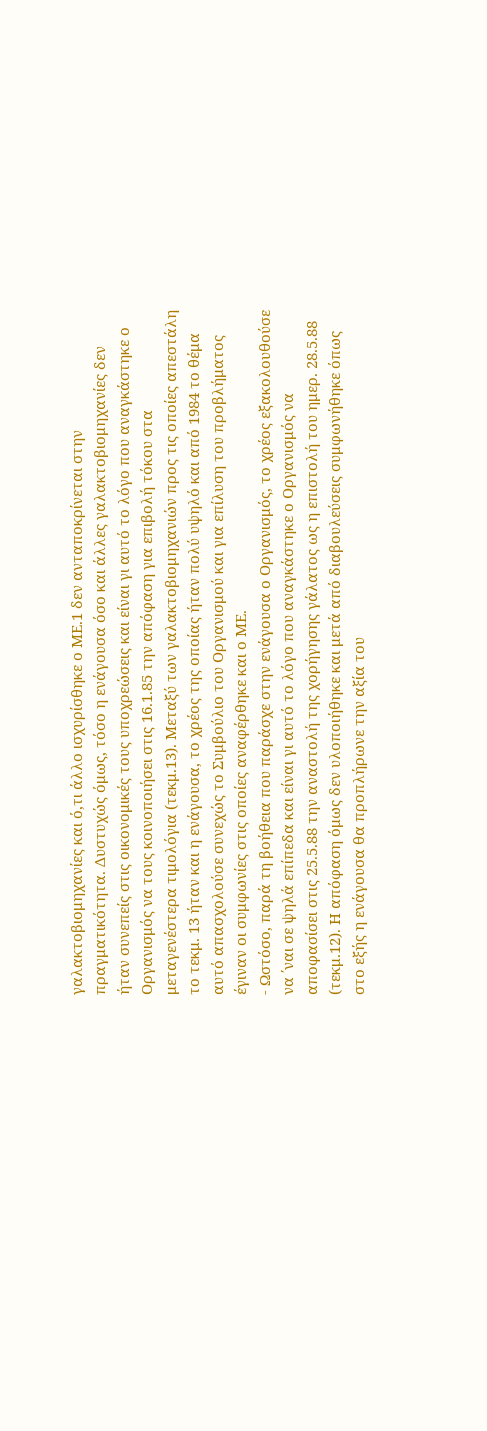γαλακτοβιομηχανίες και ό,τι άλλο ισχυρίσθηκε ο ΜΕ.1 δεν ανταποκρίνεται στην πραγματικότητα. Δυστυχώς όμως, τόσο η ενάγουσα όσο και άλλες γαλακτοβιομηχανίες δεν ήταν συνεπείς στις οικονομικές τους υποχρεώσεις και είναι γι αυτό το λόγο που αναγκάστηκε ο Οργανισμός να τους κοινοποιήσει στις 16.1.85 την απόφαση για επιβολή τόκου στα μεταγενέστερα τιμολόγια (τεκμ.13). Μεταξύ των γαλακτοβιομηχανιών προς τις οποίες απεστάλη το τεκμ. 13 ήταν και η ενάγουσα, το χρέος της οποίας ήταν πολύ υψηλό και από 1984 το θέμα αυτό απασχολούσε συνεχώς το Συμβούλιο του Οργανισμού και για επίλυση του προβλήματος έγιναν οι συμφωνίες στις οποίες αναφέρθηκε και ο ΜΕ.
- Ωστόσο, παρά τη βοήθεια που παράσχε στην ενάγουσα ο Οργανισμός, το χρέος εξακολουθούσε να ΄ναι σε ψηλά επίπεδα και είναι γι αυτό το λόγο που αναγκάστηκε ο Οργανισμός να αποφασίσει στις 25.5.88 την αναστολή της χορήγησης γάλατος ως η επιστολή του ημερ. 28.5.88 (τεκμ.12). Η απόφαση όμως δεν υλοποιήθηκε και μετά από διαβουλεύσεις συμφωνήθηκε όπως στο εξής η ενάγουσα θα προπλήρωνε την αξία του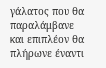γάλατος που θα παραλάμβανε και επιπλέον θα πλήρωνε έναντι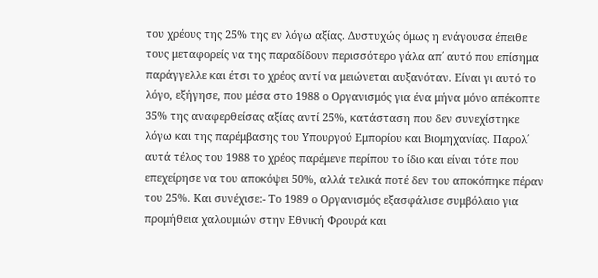του χρέους της 25% της εν λόγω αξίας. Δυστυχώς όμως η ενάγουσα έπειθε τους μεταφορείς να της παραδίδουν περισσότερο γάλα απ΄ αυτό που επίσημα παράγγελλε και έτσι το χρέος αντί να μειώνεται αυξανόταν. Είναι γι αυτό το λόγο, εξήγησε, που μέσα στο 1988 ο Οργανισμός για ένα μήνα μόνο απέκοπτε 35% της αναφερθείσας αξίας αντί 25%, κατάσταση που δεν συνεχίστηκε λόγω και της παρέμβασης του Υπουργού Εμπορίου και Βιομηχανίας. Παρολ΄ αυτά τέλος του 1988 το χρέος παρέμενε περίπου το ίδιο και είναι τότε που επεχείρησε να του αποκόψει 50%, αλλά τελικά ποτέ δεν του αποκόπηκε πέραν του 25%. Και συνέχισε:- Το 1989 ο Οργανισμός εξασφάλισε συμβόλαιο για προμήθεια χαλουμιών στην Εθνική Φρουρά και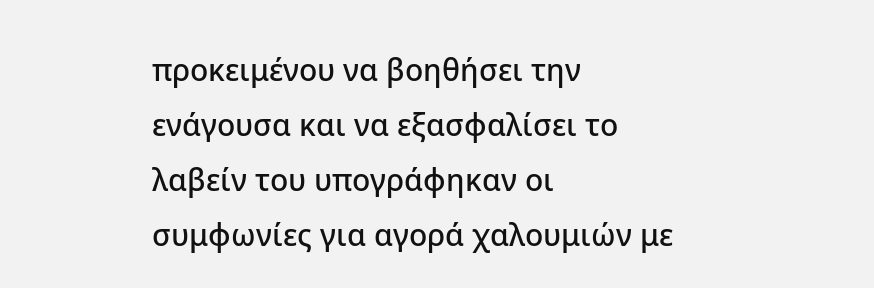προκειμένου να βοηθήσει την ενάγουσα και να εξασφαλίσει το λαβείν του υπογράφηκαν οι συμφωνίες για αγορά χαλουμιών με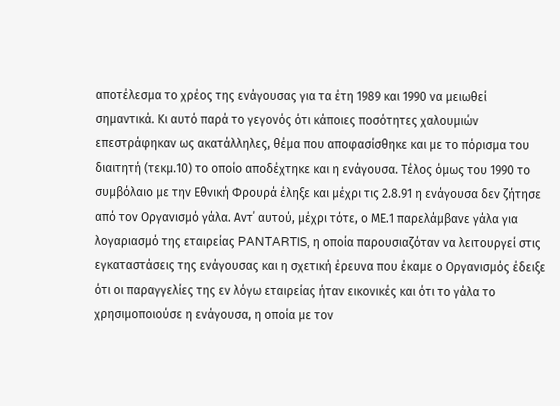αποτέλεσμα το χρέος της ενάγουσας για τα έτη 1989 και 1990 να μειωθεί σημαντικά. Κι αυτό παρά το γεγονός ότι κάποιες ποσότητες χαλουμιών επεστράφηκαν ως ακατάλληλες, θέμα που αποφασίσθηκε και με το πόρισμα του διαιτητή (τεκμ.10) το οποίο αποδέχτηκε και η ενάγουσα. Τέλος όμως του 1990 το συμβόλαιο με την Εθνική Φρουρά έληξε και μέχρι τις 2.8.91 η ενάγουσα δεν ζήτησε από τον Οργανισμό γάλα. Αντ΄ αυτού, μέχρι τότε, ο ΜΕ.1 παρελάμβανε γάλα για λογαριασμό της εταιρείας PANTARTIS, η οποία παρουσιαζόταν να λειτουργεί στις εγκαταστάσεις της ενάγουσας και η σχετική έρευνα που έκαμε ο Οργανισμός έδειξε ότι οι παραγγελίες της εν λόγω εταιρείας ήταν εικονικές και ότι το γάλα το χρησιμοποιούσε η ενάγουσα, η οποία με τον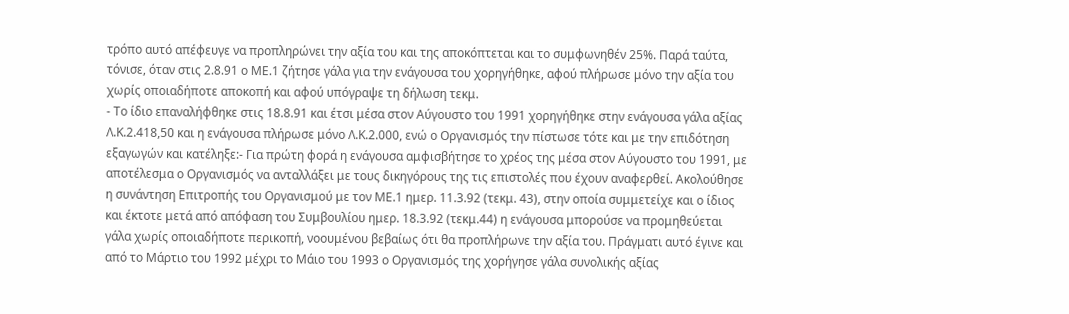τρόπο αυτό απέφευγε να προπληρώνει την αξία του και της αποκόπτεται και το συμφωνηθέν 25%. Παρά ταύτα, τόνισε, όταν στις 2.8.91 ο ΜΕ.1 ζήτησε γάλα για την ενάγουσα του χορηγήθηκε, αφού πλήρωσε μόνο την αξία του χωρίς οποιαδήποτε αποκοπή και αφού υπόγραψε τη δήλωση τεκμ.
- Το ίδιο επαναλήφθηκε στις 18.8.91 και έτσι μέσα στον Αύγουστο του 1991 χορηγήθηκε στην ενάγουσα γάλα αξίας Λ.Κ.2.418,50 και η ενάγουσα πλήρωσε μόνο Λ.Κ.2.000, ενώ ο Οργανισμός την πίστωσε τότε και με την επιδότηση εξαγωγών και κατέληξε:- Για πρώτη φορά η ενάγουσα αμφισβήτησε το χρέος της μέσα στον Αύγουστο του 1991, με αποτέλεσμα ο Οργανισμός να ανταλλάξει με τους δικηγόρους της τις επιστολές που έχουν αναφερθεί. Ακολούθησε η συνάντηση Επιτροπής του Οργανισμού με τον ΜΕ.1 ημερ. 11.3.92 (τεκμ. 43), στην οποία συμμετείχε και ο ίδιος και έκτοτε μετά από απόφαση του Συμβουλίου ημερ. 18.3.92 (τεκμ.44) η ενάγουσα μπορούσε να προμηθεύεται γάλα χωρίς οποιαδήποτε περικοπή, νοουμένου βεβαίως ότι θα προπλήρωνε την αξία του. Πράγματι αυτό έγινε και από το Μάρτιο του 1992 μέχρι το Μάιο του 1993 ο Οργανισμός της χορήγησε γάλα συνολικής αξίας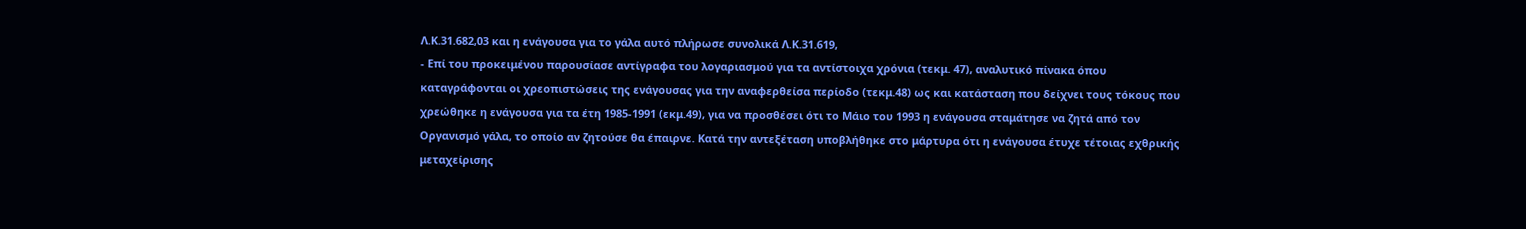Λ.Κ.31.682,03 και η ενάγουσα για το γάλα αυτό πλήρωσε συνολικά Λ.Κ.31.619,
- Επί του προκειμένου παρουσίασε αντίγραφα του λογαριασμού για τα αντίστοιχα χρόνια (τεκμ. 47), αναλυτικό πίνακα όπου καταγράφονται οι χρεοπιστώσεις της ενάγουσας για την αναφερθείσα περίοδο (τεκμ.48) ως και κατάσταση που δείχνει τους τόκους που χρεώθηκε η ενάγουσα για τα έτη 1985-1991 (εκμ.49), για να προσθέσει ότι το Μάιο του 1993 η ενάγουσα σταμάτησε να ζητά από τον Οργανισμό γάλα, το οποίο αν ζητούσε θα έπαιρνε. Κατά την αντεξέταση υποβλήθηκε στο μάρτυρα ότι η ενάγουσα έτυχε τέτοιας εχθρικής μεταχείρισης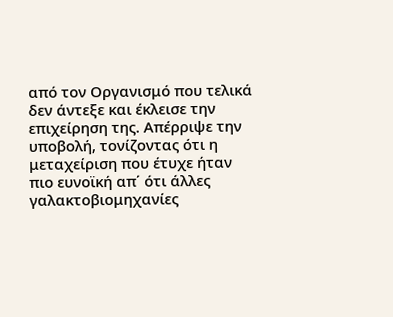από τον Οργανισμό που τελικά δεν άντεξε και έκλεισε την επιχείρηση της. Απέρριψε την υποβολή, τονίζοντας ότι η μεταχείριση που έτυχε ήταν πιο ευνοϊκή απ΄ ότι άλλες γαλακτοβιομηχανίες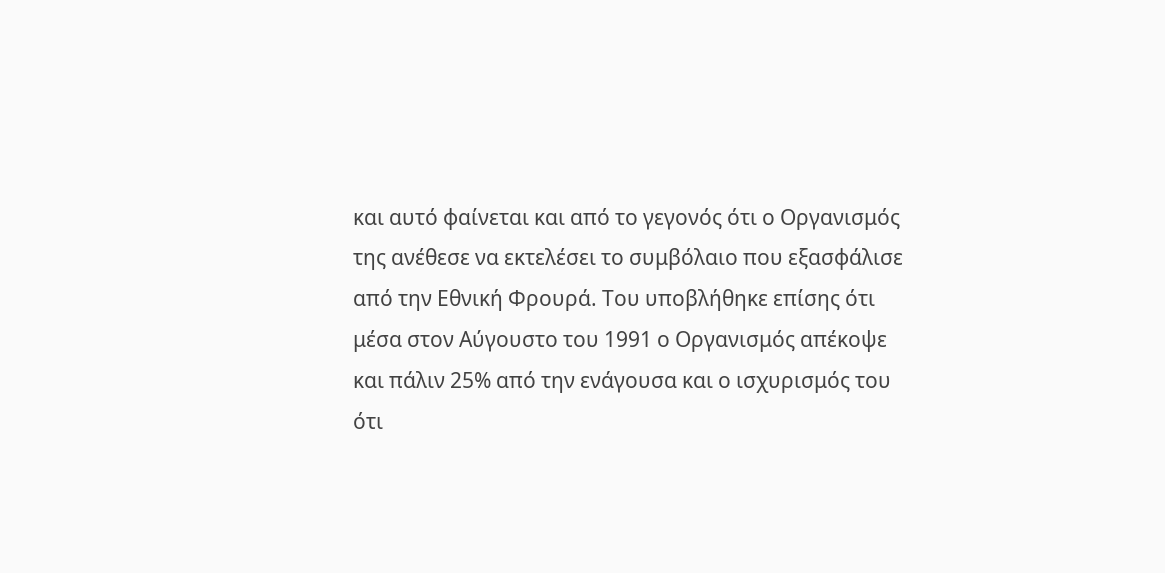και αυτό φαίνεται και από το γεγονός ότι ο Οργανισμός της ανέθεσε να εκτελέσει το συμβόλαιο που εξασφάλισε από την Εθνική Φρουρά. Του υποβλήθηκε επίσης ότι μέσα στον Αύγουστο του 1991 ο Οργανισμός απέκοψε και πάλιν 25% από την ενάγουσα και ο ισχυρισμός του ότι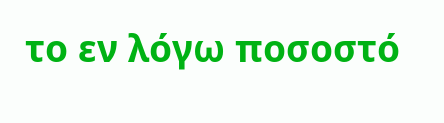το εν λόγω ποσοστό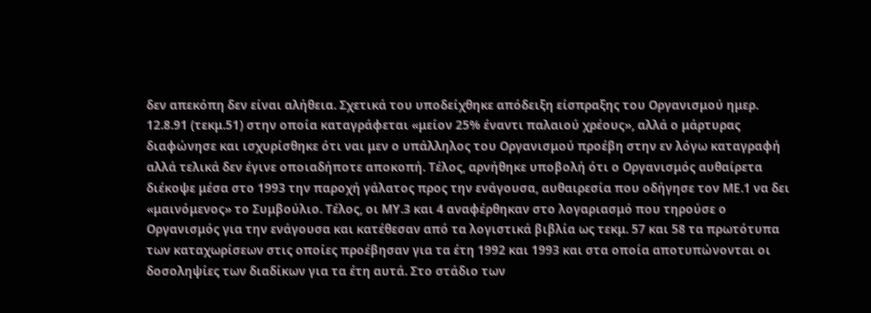δεν απεκόπη δεν είναι αλήθεια. Σχετικά του υποδείχθηκε απόδειξη είσπραξης του Οργανισμού ημερ. 12.8.91 (τεκμ.51) στην οποία καταγράφεται «μείον 25% έναντι παλαιού χρέους», αλλά ο μάρτυρας διαφώνησε και ισχυρίσθηκε ότι ναι μεν ο υπάλληλος του Οργανισμού προέβη στην εν λόγω καταγραφή αλλά τελικά δεν έγινε οποιαδήποτε αποκοπή. Τέλος, αρνήθηκε υποβολή ότι ο Οργανισμός αυθαίρετα διέκοψε μέσα στο 1993 την παροχή γάλατος προς την ενάγουσα, αυθαιρεσία που οδήγησε τον ΜΕ.1 να δει «μαινόμενος» το Συμβούλιο. Τέλος, οι ΜΥ.3 και 4 αναφέρθηκαν στο λογαριασμό που τηρούσε ο Οργανισμός για την ενάγουσα και κατέθεσαν από τα λογιστικά βιβλία ως τεκμ. 57 και 58 τα πρωτότυπα των καταχωρίσεων στις οποίες προέβησαν για τα έτη 1992 και 1993 και στα οποία αποτυπώνονται οι δοσοληψίες των διαδίκων για τα έτη αυτά. Στο στάδιο των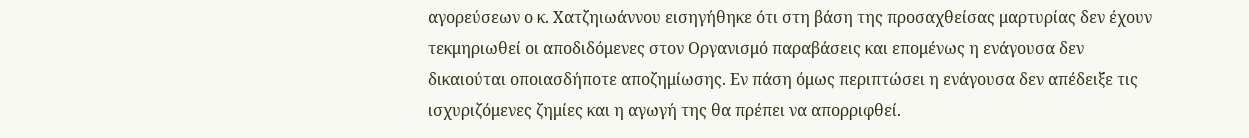αγορεύσεων ο κ. Χατζηιωάννου εισηγήθηκε ότι στη βάση της προσαχθείσας μαρτυρίας δεν έχουν τεκμηριωθεί οι αποδιδόμενες στον Οργανισμό παραβάσεις και επομένως η ενάγουσα δεν δικαιούται οποιασδήποτε αποζημίωσης. Εν πάση όμως περιπτώσει η ενάγουσα δεν απέδειξε τις ισχυριζόμενες ζημίες και η αγωγή της θα πρέπει να απορριφθεί.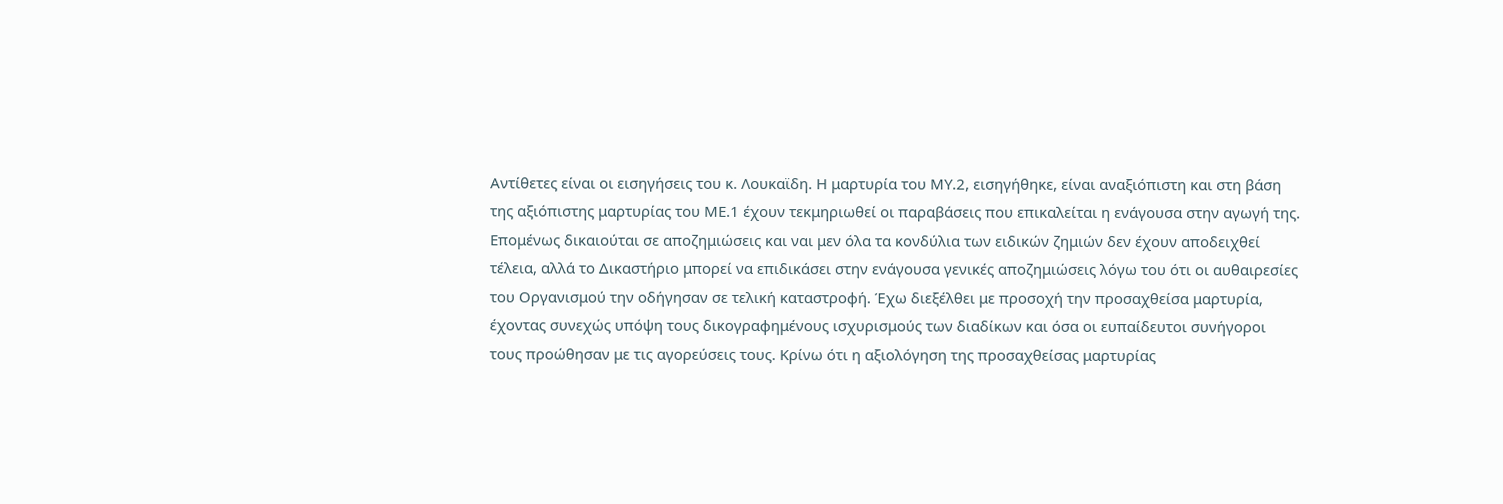Αντίθετες είναι οι εισηγήσεις του κ. Λουκαϊδη. Η μαρτυρία του ΜΥ.2, εισηγήθηκε, είναι αναξιόπιστη και στη βάση της αξιόπιστης μαρτυρίας του ΜΕ.1 έχουν τεκμηριωθεί οι παραβάσεις που επικαλείται η ενάγουσα στην αγωγή της. Επομένως δικαιούται σε αποζημιώσεις και ναι μεν όλα τα κονδύλια των ειδικών ζημιών δεν έχουν αποδειχθεί τέλεια, αλλά το Δικαστήριο μπορεί να επιδικάσει στην ενάγουσα γενικές αποζημιώσεις λόγω του ότι οι αυθαιρεσίες του Οργανισμού την οδήγησαν σε τελική καταστροφή. Έχω διεξέλθει με προσοχή την προσαχθείσα μαρτυρία, έχοντας συνεχώς υπόψη τους δικογραφημένους ισχυρισμούς των διαδίκων και όσα οι ευπαίδευτοι συνήγοροι τους προώθησαν με τις αγορεύσεις τους. Κρίνω ότι η αξιολόγηση της προσαχθείσας μαρτυρίας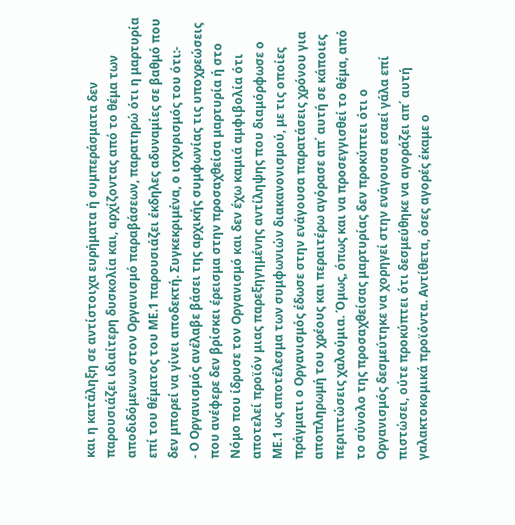και η κατάληξη σε αντίστοιχα ευρήματα ή συμπεράσματα δεν παρουσιάζει ιδιαίτερη δυσκολία και, αρχίζοντας από το θέμα των αποδιδόμενων στον Οργανισμό παραβάσεων, παρατηρώ ότι η μαρτυρία επί του θέματος του ΜΕ.1 παρουσιάζει έκδηλες αδυναμίες σε βαθμό που δεν μπορεί να γίνει αποδεκτή. Συγκεκριμένα, ο ισχυρισμός του ότι:-
- Ο Οργανισμός ανέλαβε βάσει της αρχικής συμφωνίας τις υποχρεώσεις που ανέφερε δεν βρίσκει έρεισμα στην προσαχθείσα μαρτυρία ή στο Νόμο που ίδρυσε τον Οργανισμό και δεν έχω καμιά αμφιβολία ότι αποτελεί προϊόν μιας παρεξηγημένης αντίληψης που διαμόρφωσε ο ΜΕ.1 ως αποτέλεσμα των συμφωνιών διακανονισμού, με τις οποίες πράγματι ο Οργανισμός έδωσε στην ενάγουσα παρατάσεις χρόνου για αποπληρωμή του χρέους και περαιτέρω αγόρασε απ΄ αυτή σε κάποιες περιπτώσεις χαλούμια. Όμως, όπως και να προσεγγισθεί το θέμα, από το σύνολο της προσαχθείσας μαρτυρίας δεν προκύπτει ότι ο Οργανισμός δεσμεύτηκε να χορηγεί στην ενάγουσα εσαεί γάλα επί πιστώσει, ούτε προκύπτει ότι δεσμεύθηκε να αγοράζει απ΄ αυτή γαλακτοκομικά προϊόντα. Αντίθετα, όσες αγορές έκαμε ο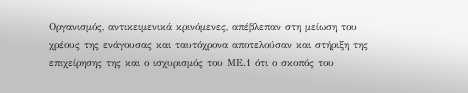Οργανισμός, αντικειμενικά κρινόμενες, απέβλεπαν στη μείωση του χρέους της ενάγουσας και ταυτόχρονα αποτελούσαν και στήριξη της επιχείρησης της και ο ισχυρισμός του ΜΕ.1 ότι ο σκοπός του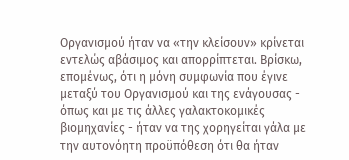Οργανισμού ήταν να «την κλείσουν» κρίνεται εντελώς αβάσιμος και απορρίπτεται. Βρίσκω, επομένως, ότι η μόνη συμφωνία που έγινε μεταξύ του Οργανισμού και της ενάγουσας - όπως και με τις άλλες γαλακτοκομικές βιομηχανίες - ήταν να της χορηγείται γάλα με την αυτονόητη προϋπόθεση ότι θα ήταν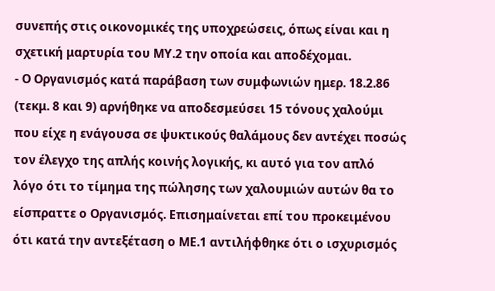συνεπής στις οικονομικές της υποχρεώσεις, όπως είναι και η σχετική μαρτυρία του ΜΥ.2 την οποία και αποδέχομαι.
- Ο Οργανισμός κατά παράβαση των συμφωνιών ημερ. 18.2.86 (τεκμ. 8 και 9) αρνήθηκε να αποδεσμεύσει 15 τόνους χαλούμι που είχε η ενάγουσα σε ψυκτικούς θαλάμους δεν αντέχει ποσώς τον έλεγχο της απλής κοινής λογικής, κι αυτό για τον απλό λόγο ότι το τίμημα της πώλησης των χαλουμιών αυτών θα το είσπραττε ο Οργανισμός. Επισημαίνεται επί του προκειμένου ότι κατά την αντεξέταση ο ΜΕ.1 αντιλήφθηκε ότι ο ισχυρισμός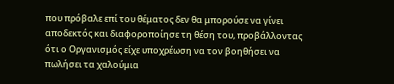που πρόβαλε επί του θέματος δεν θα μπορούσε να γίνει αποδεκτός και διαφοροποίησε τη θέση του, προβάλλοντας ότι ο Οργανισμός είχε υποχρέωση να τον βοηθήσει να πωλήσει τα χαλούμια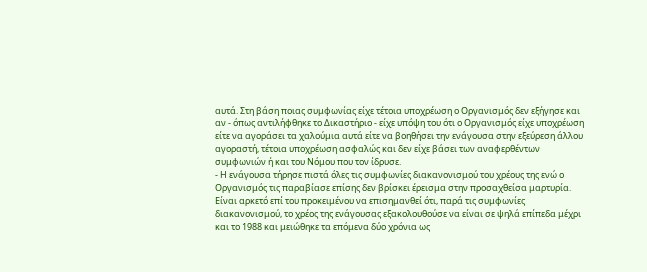αυτά. Στη βάση ποιας συμφωνίας είχε τέτοια υποχρέωση ο Οργανισμός δεν εξήγησε και αν - όπως αντιλήφθηκε το Δικαστήριο - είχε υπόψη του ότι ο Οργανισμός είχε υποχρέωση είτε να αγοράσει τα χαλούμια αυτά είτε να βοηθήσει την ενάγουσα στην εξεύρεση άλλου αγοραστή, τέτοια υποχρέωση ασφαλώς και δεν είχε βάσει των αναφερθέντων συμφωνιών ή και του Νόμου που τον ίδρυσε.
- Η ενάγουσα τήρησε πιστά όλες τις συμφωνίες διακανονισμού του χρέους της ενώ ο Οργανισμός τις παραβίασε επίσης δεν βρίσκει έρεισμα στην προσαχθείσα μαρτυρία. Είναι αρκετό επί του προκειμένου να επισημανθεί ότι, παρά τις συμφωνίες διακανονισμού, το χρέος της ενάγουσας εξακολουθούσε να είναι σε ψηλά επίπεδα μέχρι και το 1988 και μειώθηκε τα επόμενα δύο χρόνια ως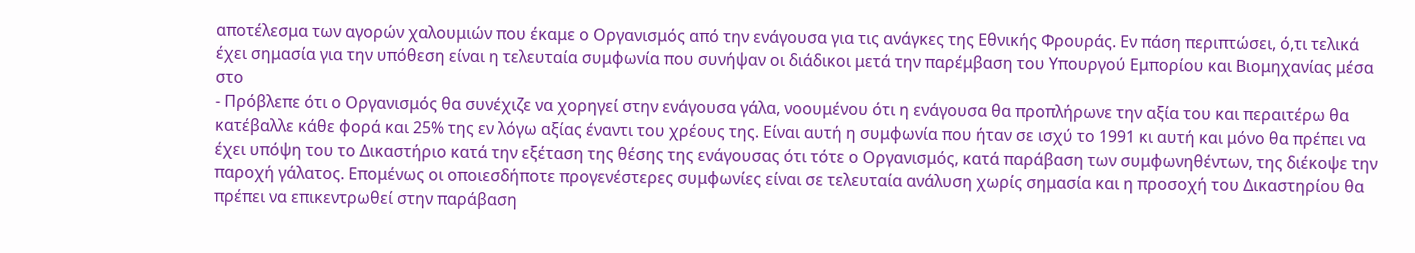αποτέλεσμα των αγορών χαλουμιών που έκαμε ο Οργανισμός από την ενάγουσα για τις ανάγκες της Εθνικής Φρουράς. Εν πάση περιπτώσει, ό,τι τελικά έχει σημασία για την υπόθεση είναι η τελευταία συμφωνία που συνήψαν οι διάδικοι μετά την παρέμβαση του Υπουργού Εμπορίου και Βιομηχανίας μέσα στο
- Πρόβλεπε ότι ο Οργανισμός θα συνέχιζε να χορηγεί στην ενάγουσα γάλα, νοουμένου ότι η ενάγουσα θα προπλήρωνε την αξία του και περαιτέρω θα κατέβαλλε κάθε φορά και 25% της εν λόγω αξίας έναντι του χρέους της. Είναι αυτή η συμφωνία που ήταν σε ισχύ το 1991 κι αυτή και μόνο θα πρέπει να έχει υπόψη του το Δικαστήριο κατά την εξέταση της θέσης της ενάγουσας ότι τότε ο Οργανισμός, κατά παράβαση των συμφωνηθέντων, της διέκοψε την παροχή γάλατος. Επομένως οι οποιεσδήποτε προγενέστερες συμφωνίες είναι σε τελευταία ανάλυση χωρίς σημασία και η προσοχή του Δικαστηρίου θα πρέπει να επικεντρωθεί στην παράβαση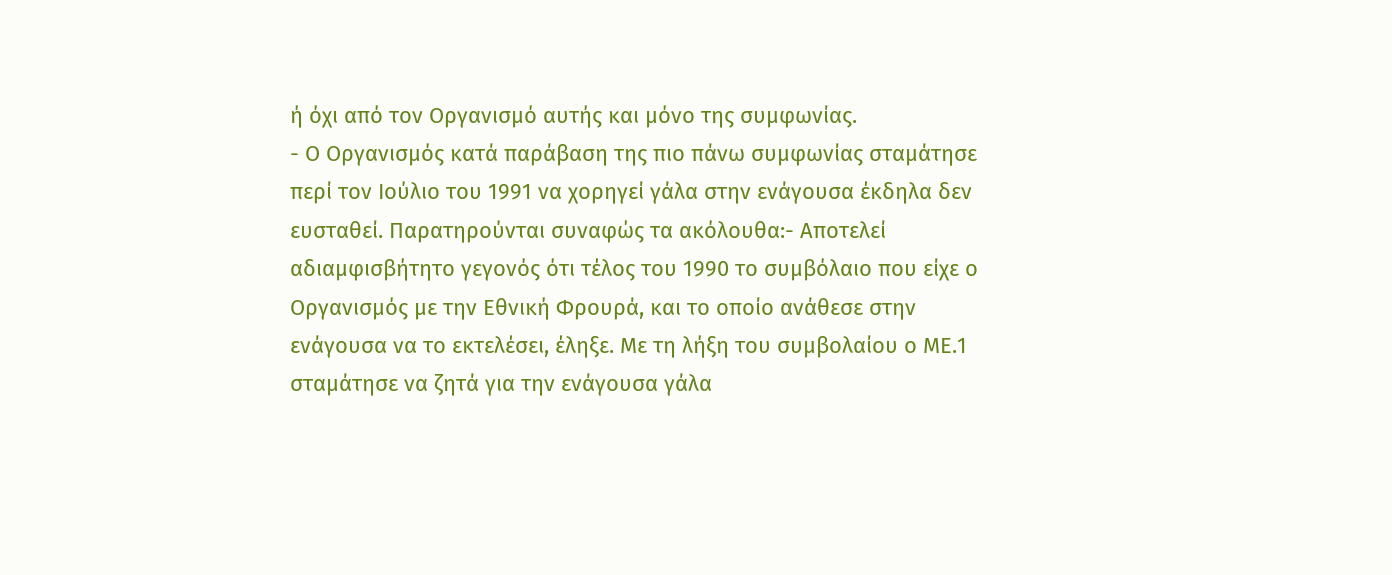ή όχι από τον Οργανισμό αυτής και μόνο της συμφωνίας.
- Ο Οργανισμός κατά παράβαση της πιο πάνω συμφωνίας σταμάτησε περί τον Ιούλιο του 1991 να χορηγεί γάλα στην ενάγουσα έκδηλα δεν ευσταθεί. Παρατηρούνται συναφώς τα ακόλουθα:- Αποτελεί αδιαμφισβήτητο γεγονός ότι τέλος του 1990 το συμβόλαιο που είχε ο Οργανισμός με την Εθνική Φρουρά, και το οποίο ανάθεσε στην ενάγουσα να το εκτελέσει, έληξε. Με τη λήξη του συμβολαίου ο ΜΕ.1 σταμάτησε να ζητά για την ενάγουσα γάλα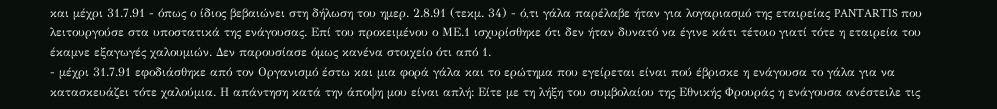και μέχρι 31.7.91 - όπως ο ίδιος βεβαιώνει στη δήλωση του ημερ. 2.8.91 (τεκμ. 34) - ό,τι γάλα παρέλαβε ήταν για λογαριασμό της εταιρείας PANTARTIS που λειτουργούσε στα υποστατικά της ενάγουσας. Επί του προκειμένου ο ΜΕ.1 ισχυρίσθηκε ότι δεν ήταν δυνατό να έγινε κάτι τέτοιο γιατί τότε η εταιρεία του έκαμνε εξαγωγές χαλουμιών. Δεν παρουσίασε όμως κανένα στοιχείο ότι από 1.
- μέχρι 31.7.91 εφοδιάσθηκε από τον Οργανισμό έστω και μια φορά γάλα και το ερώτημα που εγείρεται είναι πού έβρισκε η ενάγουσα το γάλα για να κατασκευάζει τότε χαλούμια. Η απάντηση κατά την άποψη μου είναι απλή: Είτε με τη λήξη του συμβολαίου της Εθνικής Φρουράς η ενάγουσα ανέστειλε τις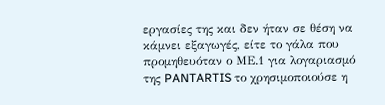εργασίες της και δεν ήταν σε θέση να κάμνει εξαγωγές, είτε το γάλα που προμηθευόταν ο ΜΕ.1 για λογαριασμό της PANTARTIS το χρησιμοποιούσε η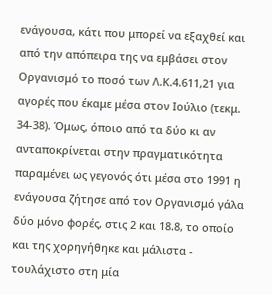ενάγουσα, κάτι που μπορεί να εξαχθεί και από την απόπειρα της να εμβάσει στον Οργανισμό το ποσό των Λ.Κ.4.611,21 για αγορές που έκαμε μέσα στον Ιούλιο (τεκμ. 34-38). Όμως, όποιο από τα δύο κι αν ανταποκρίνεται στην πραγματικότητα παραμένει ως γεγονός ότι μέσα στο 1991 η ενάγουσα ζήτησε από τον Οργανισμό γάλα δύο μόνο φορές, στις 2 και 18.8, το οποίο και της χορηγήθηκε και μάλιστα - τουλάχιστο στη μία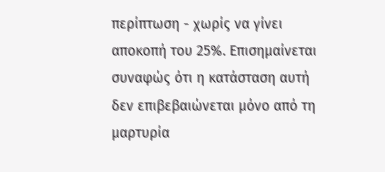περίπτωση - χωρίς να γίνει αποκοπή του 25%. Επισημαίνεται συναφώς ότι η κατάσταση αυτή δεν επιβεβαιώνεται μόνο από τη μαρτυρία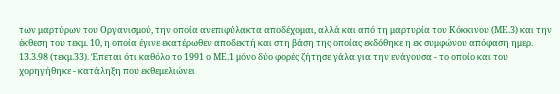των μαρτύρων του Οργανισμού, την οποία ανεπιφύλακτα αποδέχομαι, αλλά και από τη μαρτυρία του Κόκκινου (ΜΕ.3) και την έκθεση του τεκμ. 10, η οποία έγινε εκατέρωθεν αποδεκτή και στη βάση της οποίας εκδόθηκε η εκ συμφώνου απόφαση ημερ. 13.3.98 (τεκμ.33). Έπεται ότι καθόλο το 1991 ο ΜΕ.1 μόνο δύο φορές ζήτησε γάλα για την ενάγουσα - το οποίο και του χορηγήθηκε - κατάληξη που εκθεμελιώνει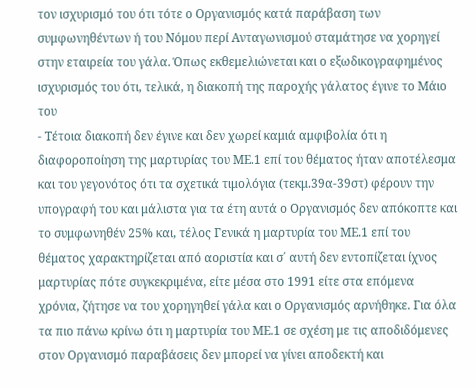τον ισχυρισμό του ότι τότε ο Οργανισμός κατά παράβαση των συμφωνηθέντων ή του Νόμου περί Ανταγωνισμού σταμάτησε να χορηγεί στην εταιρεία του γάλα. Όπως εκθεμελιώνεται και ο εξωδικογραφημένος ισχυρισμός του ότι, τελικά, η διακοπή της παροχής γάλατος έγινε το Μάιο του
- Τέτοια διακοπή δεν έγινε και δεν χωρεί καμιά αμφιβολία ότι η διαφοροποίηση της μαρτυρίας του ΜΕ.1 επί του θέματος ήταν αποτέλεσμα και του γεγονότος ότι τα σχετικά τιμολόγια (τεκμ.39α-39στ) φέρουν την υπογραφή του και μάλιστα για τα έτη αυτά ο Οργανισμός δεν απόκοπτε και το συμφωνηθέν 25% και, τέλος Γενικά η μαρτυρία του ΜΕ.1 επί του θέματος χαρακτηρίζεται από αοριστία και σ΄ αυτή δεν εντοπίζεται ίχνος μαρτυρίας πότε συγκεκριμένα, είτε μέσα στο 1991 είτε στα επόμενα χρόνια, ζήτησε να του χορηγηθεί γάλα και ο Οργανισμός αρνήθηκε. Για όλα τα πιο πάνω κρίνω ότι η μαρτυρία του ΜΕ.1 σε σχέση με τις αποδιδόμενες στον Οργανισμό παραβάσεις δεν μπορεί να γίνει αποδεκτή και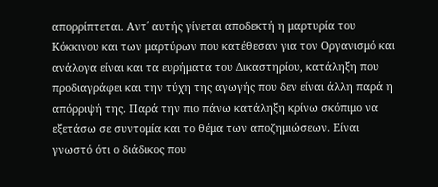απορρίπτεται. Αντ΄ αυτής γίνεται αποδεκτή η μαρτυρία του Κόκκινου και των μαρτύρων που κατέθεσαν για τον Οργανισμό και ανάλογα είναι και τα ευρήματα του Δικαστηρίου, κατάληξη που προδιαγράφει και την τύχη της αγωγής που δεν είναι άλλη παρά η απόρριψή της. Παρά την πιο πάνω κατάληξη κρίνω σκόπιμο να εξετάσω σε συντομία και το θέμα των αποζημιώσεων. Είναι γνωστό ότι ο διάδικος που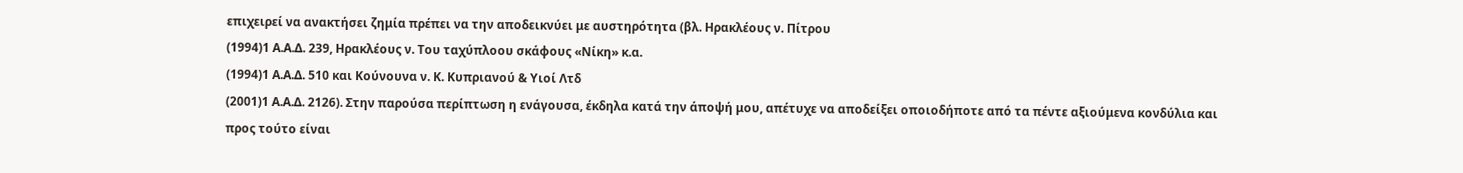επιχειρεί να ανακτήσει ζημία πρέπει να την αποδεικνύει με αυστηρότητα (βλ. Ηρακλέους ν. Πίτρου
(1994)1 Α.Α.Δ. 239, Ηρακλέους ν. Του ταχύπλοου σκάφους «Νίκη» κ.α.
(1994)1 Α.Α.Δ. 510 και Κούνουνα ν. Κ. Κυπριανού & Υιοί Λτδ
(2001)1 Α.Α.Δ. 2126). Στην παρούσα περίπτωση η ενάγουσα, έκδηλα κατά την άποψή μου, απέτυχε να αποδείξει οποιοδήποτε από τα πέντε αξιούμενα κονδύλια και προς τούτο είναι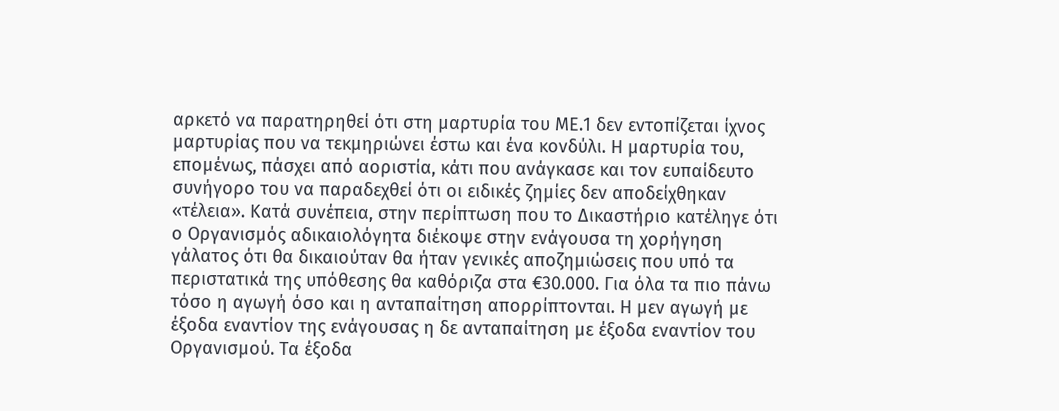αρκετό να παρατηρηθεί ότι στη μαρτυρία του ΜΕ.1 δεν εντοπίζεται ίχνος μαρτυρίας που να τεκμηριώνει έστω και ένα κονδύλι. Η μαρτυρία του, επομένως, πάσχει από αοριστία, κάτι που ανάγκασε και τον ευπαίδευτο συνήγορο του να παραδεχθεί ότι οι ειδικές ζημίες δεν αποδείχθηκαν «τέλεια». Κατά συνέπεια, στην περίπτωση που το Δικαστήριο κατέληγε ότι ο Οργανισμός αδικαιολόγητα διέκοψε στην ενάγουσα τη χορήγηση γάλατος ότι θα δικαιούταν θα ήταν γενικές αποζημιώσεις που υπό τα περιστατικά της υπόθεσης θα καθόριζα στα €30.000. Για όλα τα πιο πάνω τόσο η αγωγή όσο και η ανταπαίτηση απορρίπτονται. Η μεν αγωγή με έξοδα εναντίον της ενάγουσας η δε ανταπαίτηση με έξοδα εναντίον του Οργανισμού. Τα έξοδα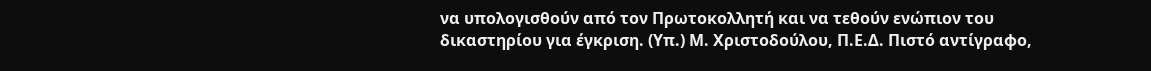να υπολογισθούν από τον Πρωτοκολλητή και να τεθούν ενώπιον του δικαστηρίου για έγκριση. (Υπ.) Μ. Χριστοδούλου, Π.Ε.Δ. Πιστό αντίγραφο,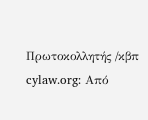Πρωτοκολλητής /κβπ cylaw.org: Από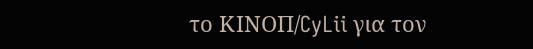το ΚΙΝOΠ/CyLii για τον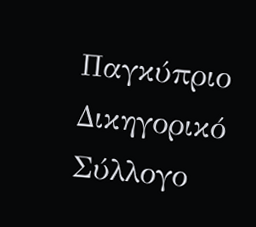Παγκύπριο Δικηγορικό Σύλλογο